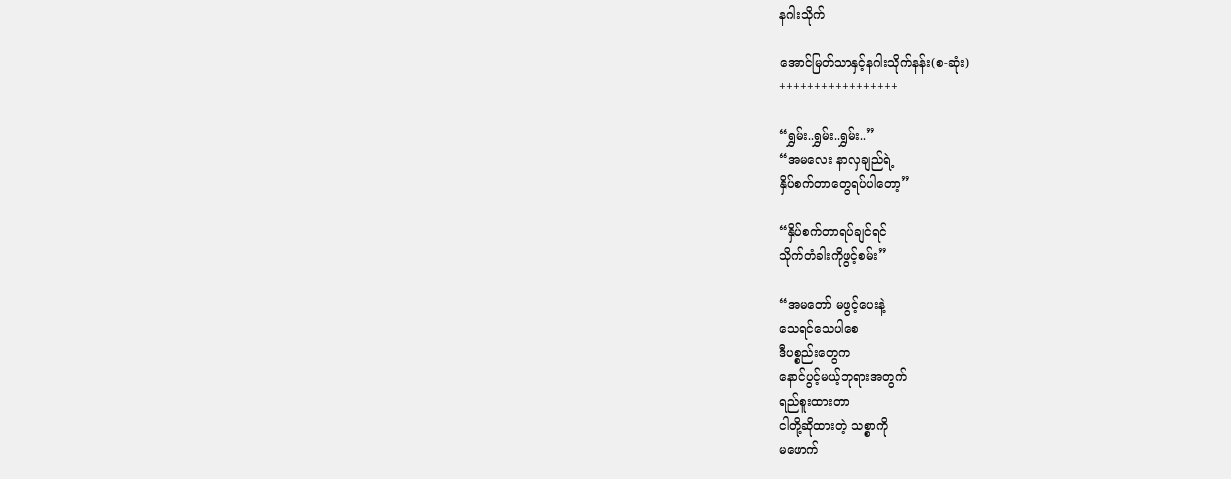နဂါးသိုက်

အောင်မြတ်သာနှင့်နဂါးသိုက်နန်း(စ-ဆုံး)
+++++++++++++++++

“ရွှမ်း..ရွှမ်း..ရွှမ်း..”
“အမလေး နာလှချည်ရဲ့
နှိပ်စက်တာတွေရပ်ပါတော့”

“နှိပ်စက်တာရပ်ချင်ရင်
သိုက်တံခါးကိုဖွင့်စမ်း”

“အမတော် မဖွင့်ပေးနဲ့
သေရင်သေပါစေ
ဒီပစ္စည်းတွေက
နောင်ပွင့်မယ့်ဘုရားအတွက်
ရည်စူးထားတာ
ငါတို့ဆိုထားတဲ့ သစ္စာကို
မဖောက်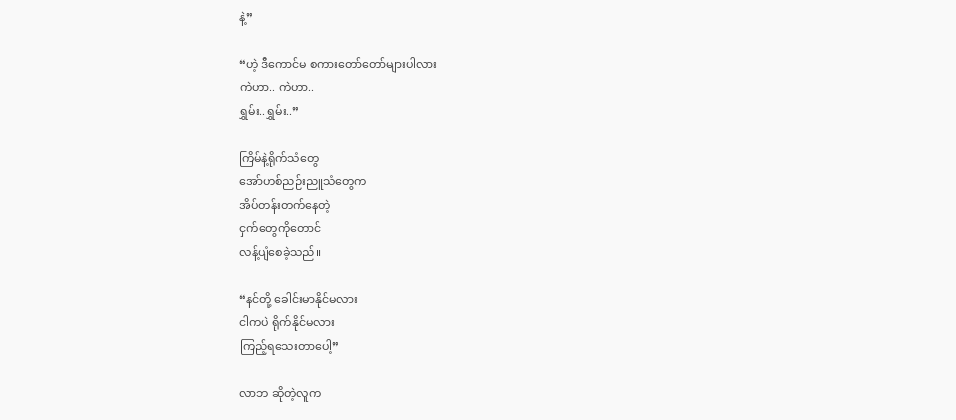နဲ့”

“ဟဲ့ ဒီကောင်မ စကားတော်တော်များပါလား
ကဲဟာ.. ကဲဟာ..
ရွှမ်း..ရွှမ်း..”

ကြိမ်နဲ့ရိုက်သံတွေ
အော်ဟစ်ညဉ်းညူသံတွေက
အိပ်တန်းတက်နေတဲ့
ငှက်တွေကိုတောင်
လန့်ပျံစေခဲ့သည်။

“နင်တို့ ခေါင်းမာနိုင်မလား
ငါကပဲ ရိုက်နိုင်မလား
ကြည့်ရသေးတာပေါ့”

လာဘ ဆိုတဲ့လူက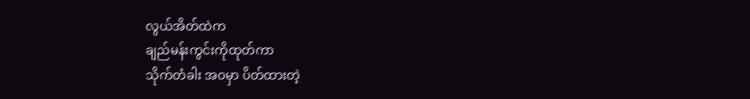လွယ်အိတ်ထဲက
ချည်မန်းကွင်းကိုထုတ်ကာ
သိုက်တံခါး အဝမှာ ပိတ်ထားတဲ့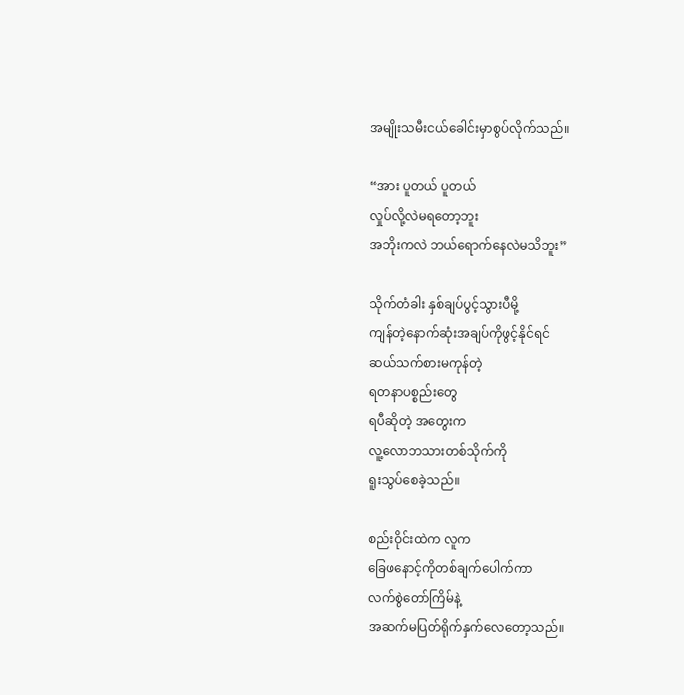အမျိုးသမီးငယ်ခေါင်းမှာစွပ်လိုက်သည်။

“အား ပူတယ် ပူတယ်
လှုပ်လို့လဲမရတော့ဘူး
အဘိုးကလဲ ဘယ်ရောက်နေလဲမသိဘူး”

သိုက်တံခါး နှစ်ချပ်ပွင့်သွားပီမို့
ကျန်တဲ့နောက်ဆုံးအချပ်ကိုဖွင့်နိုင်ရင်
ဆယ်သက်စားမကုန်တဲ့
ရတနာပစ္စည်းတွေ
ရပီဆိုတဲ့ အတွေးက
လူ့လောဘသားတစ်သိုက်ကို
ရူးသွပ်စေခဲ့သည်။

စည်းဝိုင်းထဲက လူက
ခြေဖနောင့်ကိုတစ်ချက်ပေါက်ကာ
လက်စွဲတော်ကြိမ်နဲ့
အဆက်မပြတ်ရိုက်နှက်လေတော့သည်။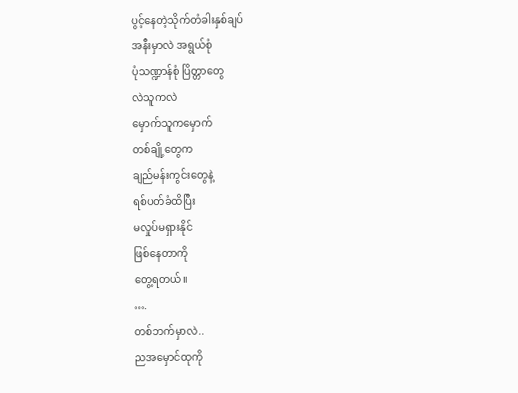ပွင့်နေတဲ့သိုက်တံခါးနှစ်ချပ်
အနီးမှာလဲ အရွယ်စုံ
ပုံသဏ္ဍာန်စုံ ပြိတ္တာတွေ
လဲသူကလဲ
မှောက်သူကမှောက်
တစ်ချို့တွေက
ချည်မန်းကွင်းတွေနဲ့
ရစ်ပတ်ခံထိပြီး
မလှုပ်မရှားနိုင်
ဖြစ်နေတာကို
တွေ့ရတယ်။
….
တစ်ဘက်မှာလဲ..
ညအမှောင်ထုကို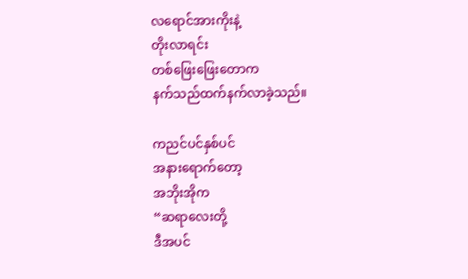လရောင်အားကိုးနဲ့
တိုးလာရင်း
တစ်ဖြေးဖြေးတောက
နက်သည်ထက်နက်လာခဲ့သည်။

ကညင်ပင်နှစ်ပင်
အနားရောက်တော့
အဘိုးအိုက
“ဆရာလေးတို့
ဒီအပင်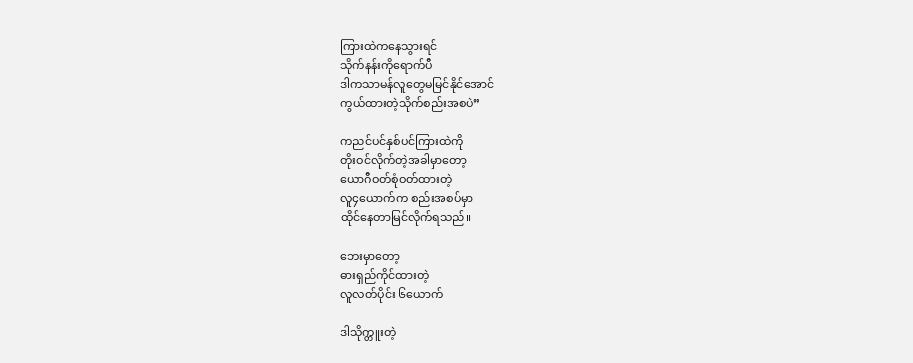ကြားထဲကနေသွားရင်
သိုက်နန်းကိုရောက်ပီ
ဒါကသာမန်လူတွေမမြင်နိုင်အောင်
ကွယ်ထားတဲ့သိုက်စည်းအစပဲ”

ကညင်ပင်နှစ်ပင်ကြားထဲကို
တိုးဝင်လိုက်တဲ့အခါမှာတော့
ယောဂီဝတ်စုံဝတ်ထားတဲ့
လူ၄ယောက်က စည်းအစပ်မှာ
ထိုင်နေတာမြင်လိုက်ရသည်။

ဘေးမှာတော့
ဓားရှည်ကိုင်ထားတဲ့
လူလတ်ပိုင်း ၆ယောက်

ဒါသိုက္တူးတဲ့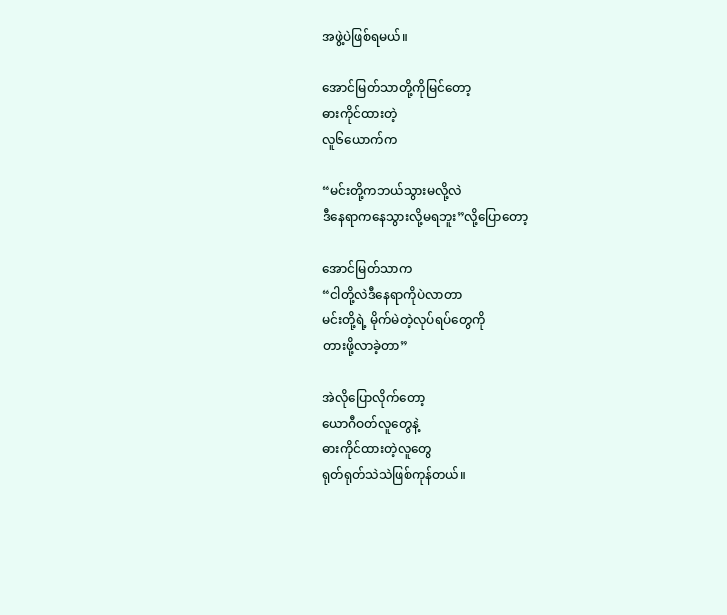အဖွဲ့ပဲဖြစ်ရမယ်။

အောင်မြတ်သာတို့ကိုမြင်တော့
ဓားကိုင်ထားတဲ့
လူ၆ယောက်က

“မင်းတို့ကဘယ်သွားမလို့လဲ
ဒီနေရာကနေသွားလို့မရဘူး”လို့ပြောတော့

အောင်မြတ်သာက
“ငါတို့လဲဒီနေရာကိုပဲလာတာ
မင်းတို့ရဲ့ မိုက်မဲတဲ့လုပ်ရပ်တွေကို
တားဖို့လာခဲ့တာ”

အဲလိုပြောလိုက်တော့
ယောဂီဝတ်လူတွေနဲ့
ဓားကိုင်ထားတဲ့လူတွေ
ရုတ်ရုတ်သဲသဲဖြစ်ကုန်တယ်။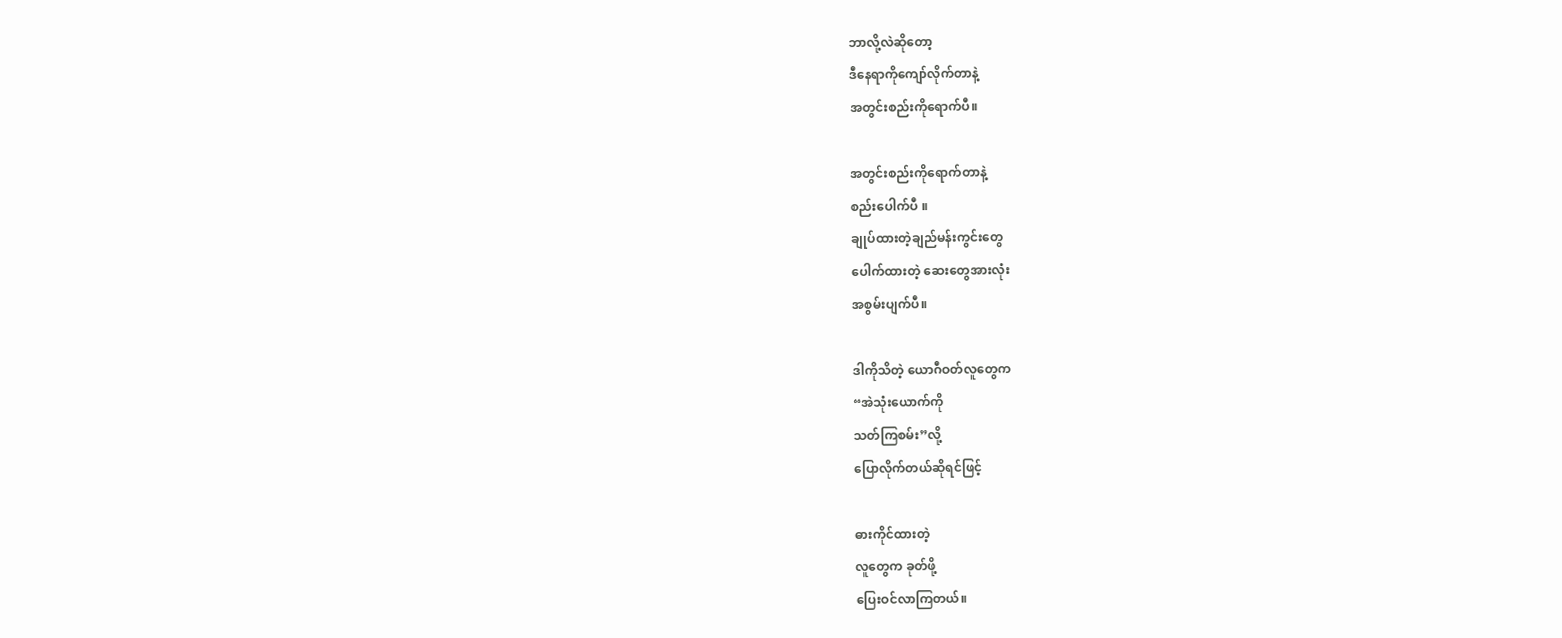ဘာလို့လဲဆိုတော့
ဒီနေရာကိုကျော်လိုက်တာနဲ့
အတွင်းစည်းကိုရောက်ပီ။

အတွင်းစည်းကိုရောက်တာနဲ့
စည်းပေါက်ပီ ။
ချုပ်ထားတဲ့ချည်မန်းကွင်းတွေ
ပေါက်ထားတဲ့ ဆေးတွေအားလုံး
အစွမ်းပျက်ပီ။

ဒါကိုသိတဲ့ ယောဂီဝတ်လူတွေက
“အဲသုံးယောက်ကို
သတ်ကြစမ်း”လို့
ပြောလိုက်တယ်ဆိုရင်ဖြင့်

ဓားကိုင်ထားတဲ့
လူတွေက ခုတ်ဖို့
ပြေးဝင်လာကြတယ်။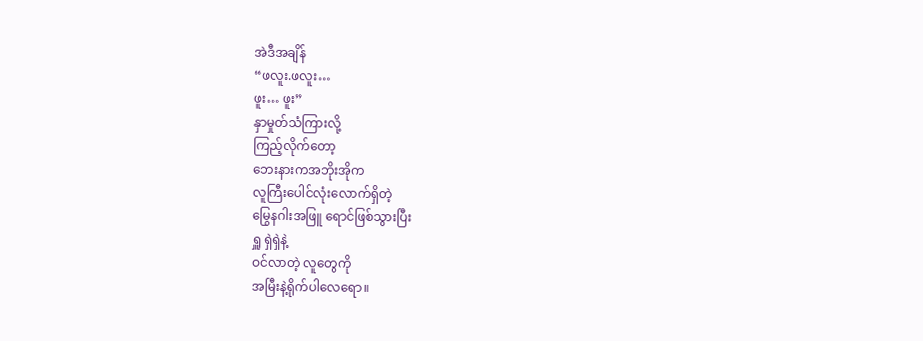အဲဒီအချိန်
“ဖလူး.ဖလူး…
ဖူး… ဖူး”
နှာမှုတ်သံကြားလို့
ကြည့်လိုက်တော့
ဘေးနားကအဘိုးအိုက
လူကြီးပေါင်လုံးလောက်ရှိတဲ့
မြွေနဂါးအဖြူ ရောင်ဖြစ်သွားပြီး
ရှူ ရှဲရှဲနဲ့
ဝင်လာတဲ့ လူတွေကို
အမြီးနဲ့ရိုက်ပါလေရော။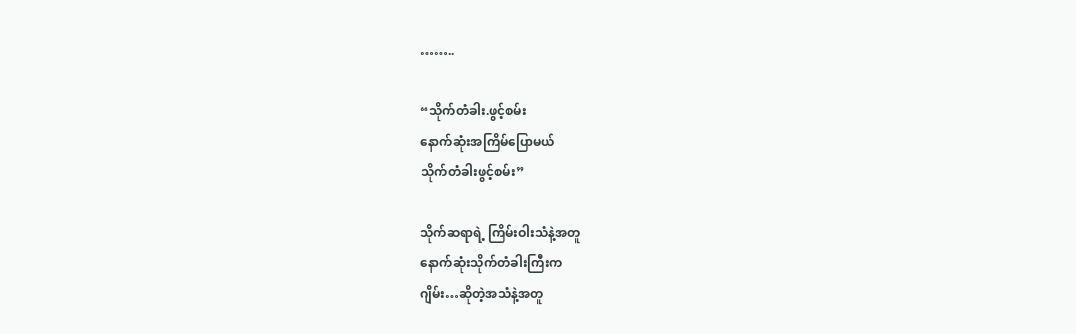……..

“သိုက်တံခါး.ဖွင့်စမ်း
နောက်ဆုံးအကြိမ်ပြောမယ်
သိုက်တံခါးဖွင့်စမ်း”

သိုက်ဆရာရဲ့ ကြိမ်းဝါးသံနဲ့အတူ
နောက်ဆုံးသိုက်တံခါးကြီးက
ဂျိမ်း…ဆိုတဲ့အသံနဲ့အတူ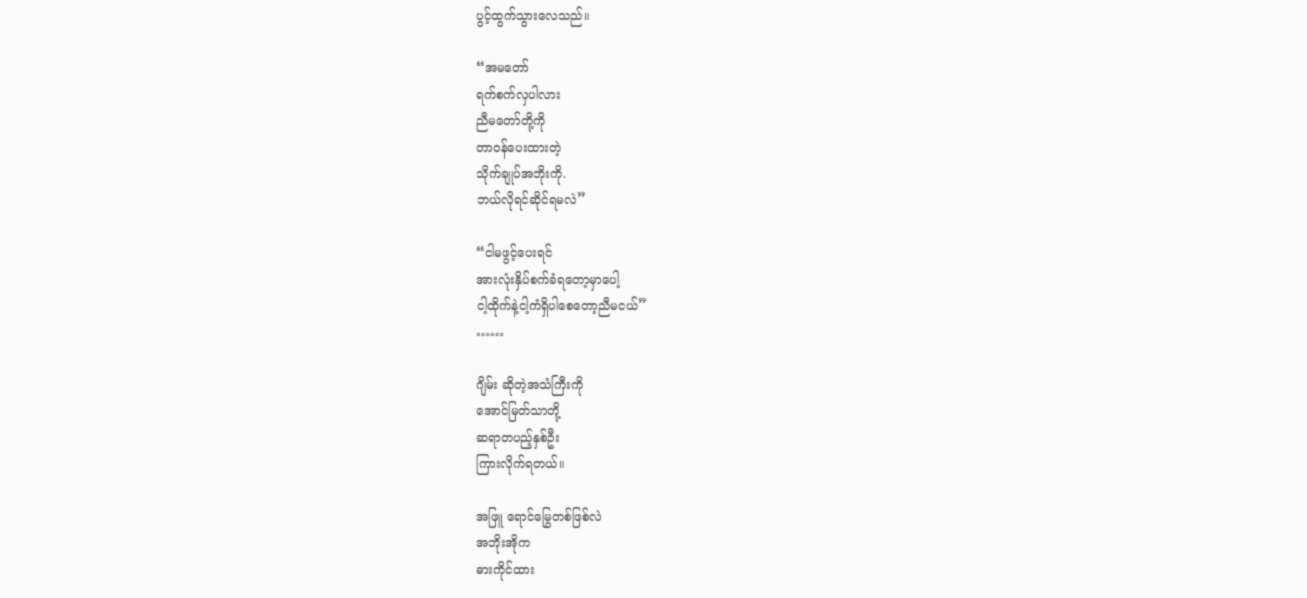ပွင့်ထွက်သွားလေသည်။

“အမတော်
ရက်စက်လှပါလား
ညီမတော်တို့ကို
တာဝန်ပေးထားတဲ့
သိုက်ချုပ်အဘိုးကို.
ဘယ်လိုရင်ဆိုင်ရမလဲ”

“ငါမဖွင့်ပေးရင်
အားလုံးနှိပ်စက်ခံရတော့မှာပေါ့
ငါ့ထိုက်နဲ့ငါ့ကံရှိပါစေတော့ညီမငယ်”
……

ဂျိမ်း ဆိုတဲ့အသံကြီးကို
အောင်မြတ်သာတို့
ဆရာတပည့်နှစ်ဦး
ကြားလိုက်ရတယ်။

အဖြူ ရောင်မြွေတစ်ဖြစ်လဲ
အဘိုးအိုက
ဓားကိုင်ထား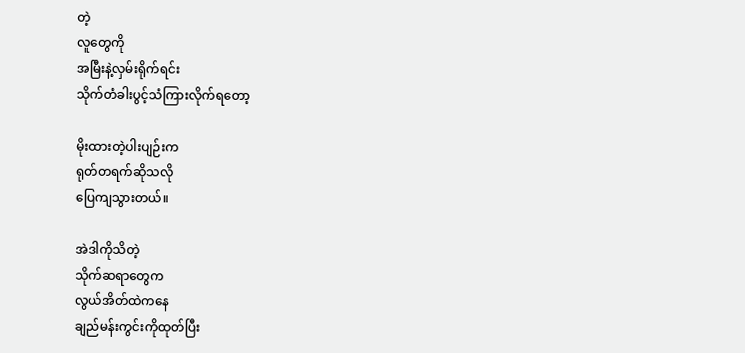တဲ့
လူတွေကို
အမြီးနဲ့လှမ်းရိုက်ရင်း
သိုက်တံခါးပွင့်သံကြားလိုက်ရတော့

မိုးထားတဲ့ပါးပျဉ်းက
ရုတ်တရက်ဆိုသလို
ပြေကျသွားတယ်။

အဲဒါကိုသိတဲ့
သိုက်ဆရာတွေက
လွယ်အိတ်ထဲကနေ
ချည်မန်းကွင်းကိုထုတ်ပြီး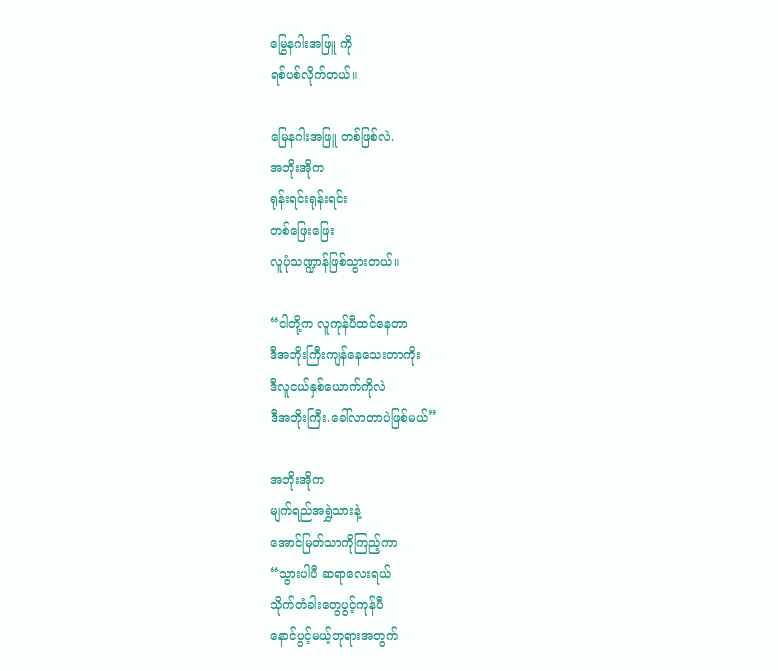မြွေနဂါးအဖြူ ကို
ရစ်ပစ်လိုက်တယ်။

မြေနဂါးအဖြူ တစ်ဖြစ်လဲ.
အဘိုးအိုက
ရုန်းရင်းရုန်းရင်း
တစ်ဖြေးဖြေး
လူပုံသဏ္ဍာန်ဖြစ်သွားတယ်။

“ငါတို့က လူကုန်ပီထင်နေတာ
ဒီအဘိုးကြီးကျန်နေသေးတာကိုး
ဒီလူငယ်နှစ်ယောက်ကိုလဲ
ဒီအဘိုးကြီး.ခေါ်လာတာပဲဖြစ်မယ်”

အဘိုးအိုက
မျက်ရည်အရွှဲသားနဲ့
အောင်မြတ်သာကိုကြည့်ကာ
“သွားပါပီ ဆရာလေးရယ်
သိုက်တံခါးတွေပွင့်ကုန်ပီ
နောင်ပွင့်မယ့်ဘုရားအတွက်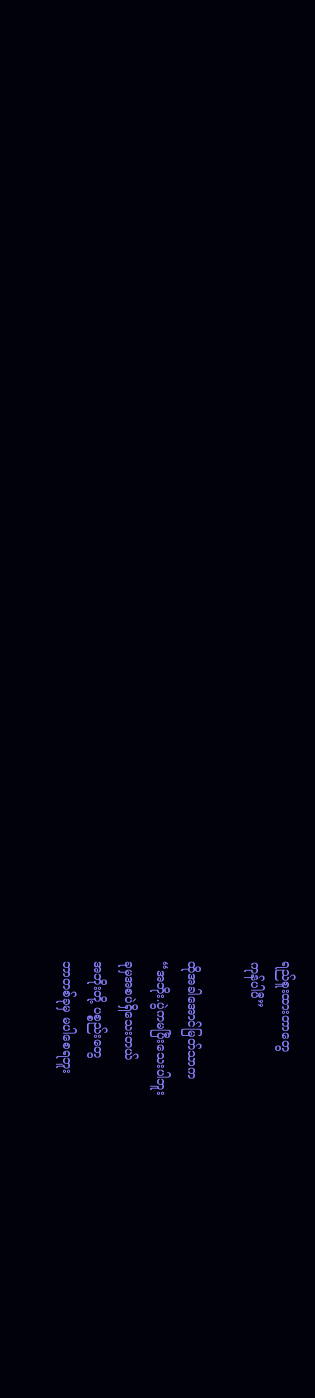ရည်စူးထားတာတွေ
ကုန်ပါပီ”

ထိုအခါအောင်မြတ်သာက
“အဘိုး.ပွဲကမပြီးသေးပါဘူး
ခုမှအစပဲရှိသေးတယ်
အဘိုးတို့ ပစ္စည်းတွေ
ဘာတစ်ခုမှ မပါစေရဘူး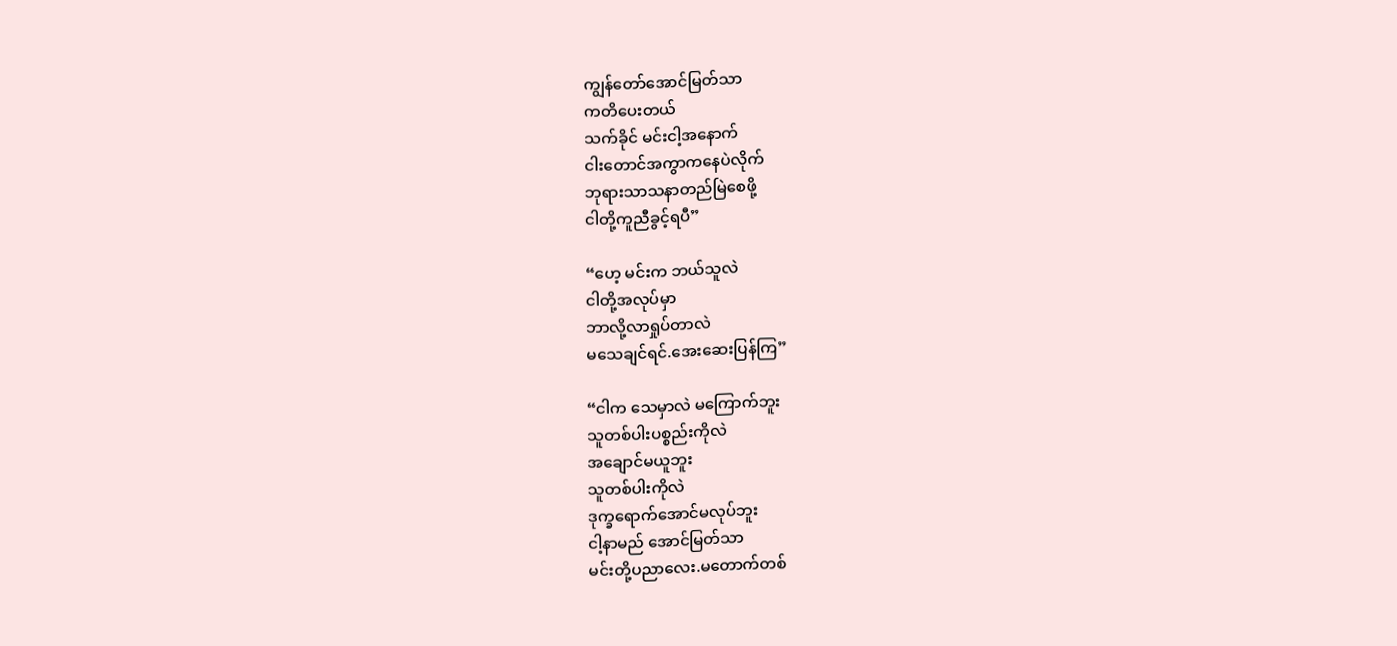ကျွန်တော်အောင်မြတ်သာ
ကတိပေးတယ်
သက်ခိုင် မင်းငါ့အနောက်
ငါးတောင်အကွာကနေပဲလိုက်
ဘုရားသာသနာတည်မြဲစေဖို့
ငါတို့ကူညီခွင့်ရပီ”

“ဟေ့ မင်းက ဘယ်သူလဲ
ငါတို့အလုပ်မှာ
ဘာလို့လာရှုပ်တာလဲ
မသေချင်ရင်.အေးဆေးပြန်ကြ”

“ငါက သေမှာလဲ မကြောက်ဘူး
သူတစ်ပါးပစ္စည်းကိုလဲ
အချောင်မယူဘူး
သူတစ်ပါးကိုလဲ
ဒုက္ခရောက်အောင်မလုပ်ဘူး
ငါ့နာမည် အောင်မြတ်သာ
မင်းတို့ပညာလေး.မတောက်တစ်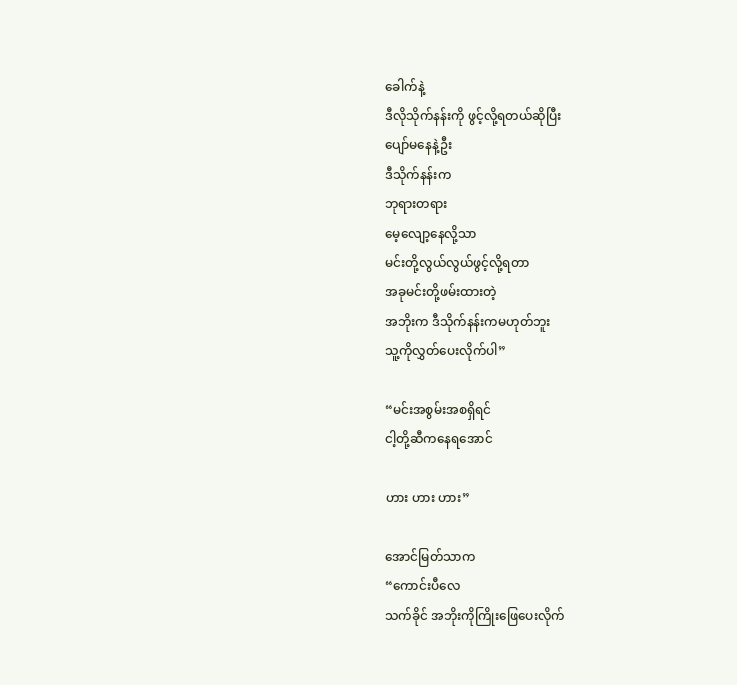ခေါက်နဲ့
ဒီလိုသိုက်နန်းကို ဖွင့်လို့ရတယ်ဆိုပြီး
ပျော်မနေနဲ့ဦး
ဒီသိုက်နန်းက
ဘုရားတရား
မေ့လျော့နေလို့သာ
မင်းတို့လွယ်လွယ်ဖွင့်လို့ရတာ
အခုမင်းတို့ဖမ်းထားတဲ့
အဘိုးက ဒီသိုက်နန်းကမဟုတ်ဘူး
သူ့ကိုလွှတ်ပေးလိုက်ပါ”

“မင်းအစွမ်းအစရှိရင်
ငါ့တို့ဆီကနေရအောင်

ဟား ဟား ဟား”

အောင်မြတ်သာက
“ကောင်းပီလေ
သက်ခိုင် အဘိုးကိုကြိုးဖြေပေးလိုက်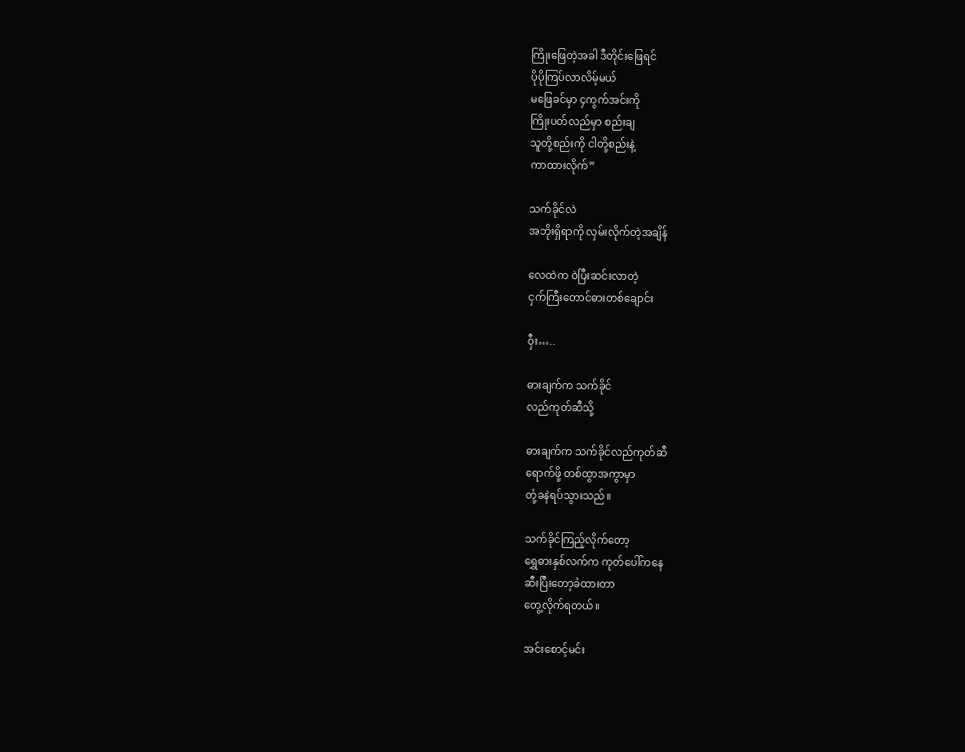ကြိုးဖြေတဲ့အခါ ဒီတိုင်းဖြေရင်
ပိုပိုကြပ်လာလိမ့်မယ်
မဖြေခင်မှာ ၄ကွက်အင်းကို
ကြိုးပတ်လည်မှာ စည်းချ
သူတို့စည်းကို ငါတို့စည်းနဲ့
ကာထားလိုက်”

သက်ခိုင်လဲ
အဘိုးရှိရာကို လှမ်းလိုက်တဲ့အချိန်

လေထဲက ဝဲပြီးဆင်းလာတဲ့
ငှက်ကြီးတောင်ဓားတစ်ချောင်း

ဝှီး…..

ဓားချက်က သက်ခိုင်
လည်ကုတ်ဆီသို့

ဓားချက်က သက်ခိုင်လည်ကုတ်ဆီ
ရောက်ဖို့ တစ်ထွာအကွာမှာ
တုံ့ခနဲရပ်သွားသည်။

သက်ခိုင်ကြည့်လိုက်တော့
ရွှေဓားနှစ်လက်က ကုတ်ပေါ်ကနေ
ဆီးပြီးတော့ခံထားတာ
တွေ့လိုက်ရတယ်။

အင်းစောင့်မင်း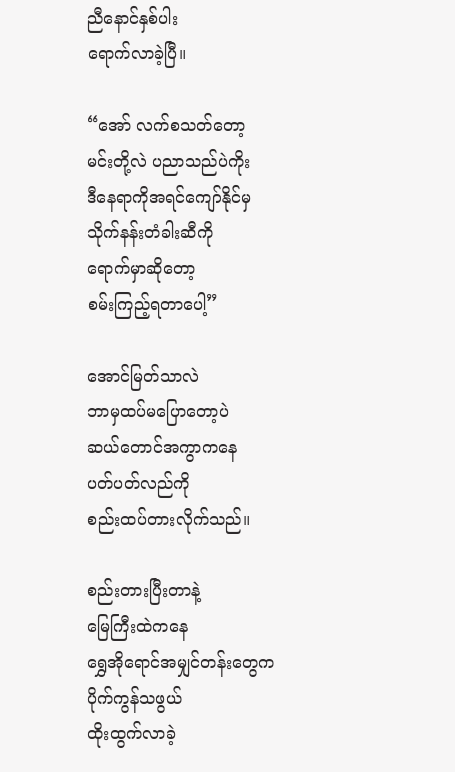ညီနောင်နှစ်ပါး
ရောက်လာခဲ့ပြီ။

“အော် လက်စသတ်တော့
မင်းတို့လဲ ပညာသည်ပဲကိုး
ဒီနေရာကိုအရင်ကျော်နိုင်မှ
သိုက်နန်းတံခါးဆီကို
ရောက်မှာဆိုတော့
စမ်းကြည့်ရတာပေါ့”

အောင်မြတ်သာလဲ
ဘာမှထပ်မပြောတော့ပဲ
ဆယ်တောင်အကွာကနေ
ပတ်ပတ်လည်ကို
စည်းထပ်တားလိုက်သည်။

စည်းတားပြီးတာနဲ့
မြေကြီးထဲကနေ
ရွှေအိုရောင်အမျှင်တန်းတွေက
ပိုက်ကွန်သဖွယ်
ထိုးထွက်လာခဲ့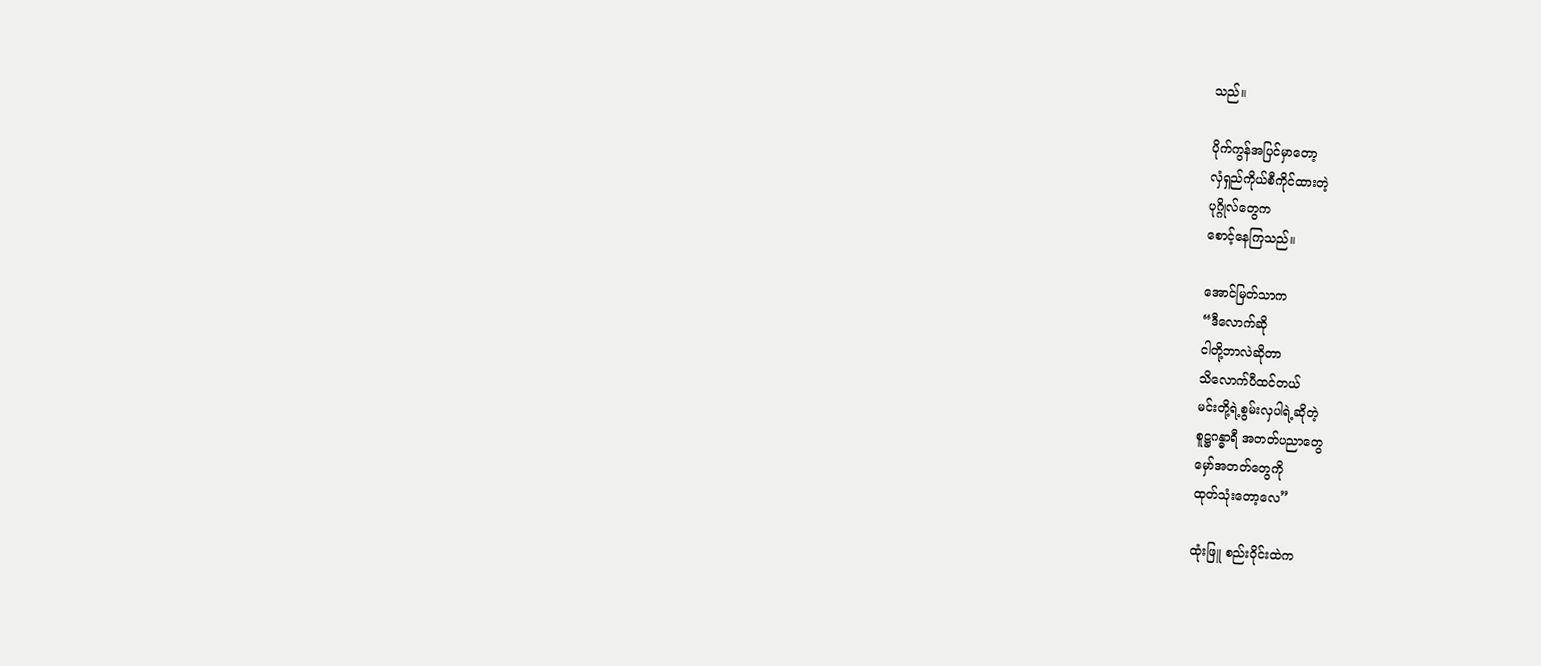သည်။

ပိုက်ကွန်အပြင်မှာတော့
လှံရှည်ကိုယ်စီကိုင်ထားတဲ့
ပုဂ္ဂိုလ်တွေက
စောင့်နေကြသည်။

အောင်မြတ်သာက
“ဒီလောက်ဆို
ငါတို့ဘာလဲဆိုတာ
သိလောက်ပီထင်တယ်
မင်းတို့ရဲ့စွမ်းလှပါရဲ့ဆိုတဲ့
စူဋ္ဌဂန္ဓာရီ အတတ်ပညာတွေ
မှော်အတတ်တွေကို
ထုတ်သုံးတော့လေ”

ထုံးဖြူ စည်းဝိုင်းထဲက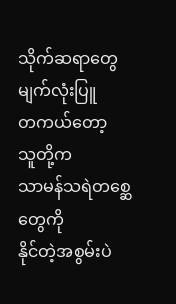သိုက်ဆရာတွေ
မျက်လုံးပြူ
တကယ်တော့
သူတို့က
သာမန်သရဲတစ္ဆေတွေကို
နိုင်တဲ့အစွမ်းပဲ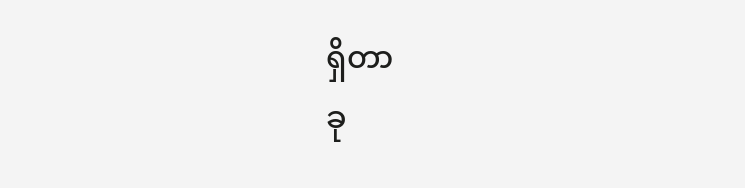ရှိတာ
ခု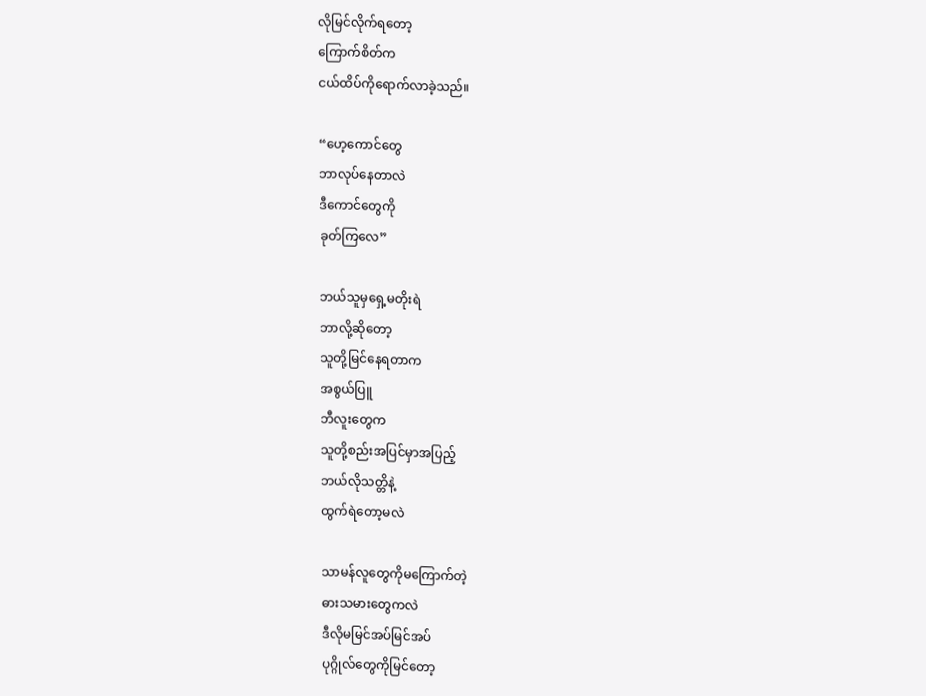လိုမြင်လိုက်ရတော့
ကြောက်စိတ်က
ငယ်ထိပ်ကိုရောက်လာခဲ့သည်။

“ဟေ့ကောင်တွေ
ဘာလုပ်နေတာလဲ
ဒီကောင်တွေကို
ခုတ်ကြလေ”

ဘယ်သူမှရှေ့မတိုးရဲ
ဘာလို့ဆိုတော့
သူတို့မြင်နေရတာက
အစွယ်ပြူ
ဘီလူးတွေက
သူတို့စည်းအပြင်မှာအပြည့်
ဘယ်လိုသတ္တိနဲ့
ထွက်ရဲတော့မလဲ

သာမန်လူတွေကိုမကြောက်တဲ့
ဓားသမားတွေကလဲ
ဒီလိုမမြင်အပ်မြင်အပ်
ပုဂ္ဂိုလ်တွေကိုမြင်တော့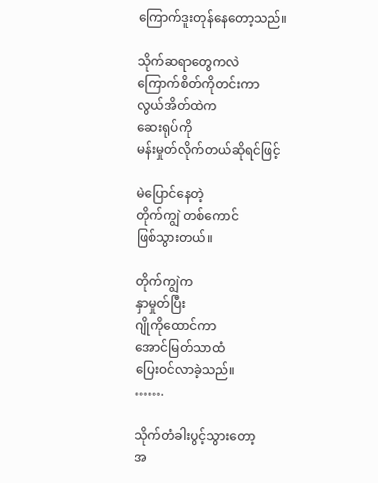ကြောက်ဒူးတုန်နေတော့သည်။

သိုက်ဆရာတွေကလဲ
ကြောက်စိတ်ကိုတင်းကာ
လွယ်အိတ်ထဲက
ဆေးရုပ်ကို
မန်းမှုတ်လိုက်တယ်ဆိုရင်ဖြင့်

မဲပြောင်နေတဲ့
တိုက်ကျွဲ တစ်ကောင်
ဖြစ်သွားတယ်။

တိုက်ကျွဲက
နှာမှုတ်ပြီး
ဂျိုကိုထောင်ကာ
အောင်မြတ်သာထံ
ပြေးဝင်လာခဲ့သည်။
…….

သိုက်တံခါးပွင့်သွားတော့
အ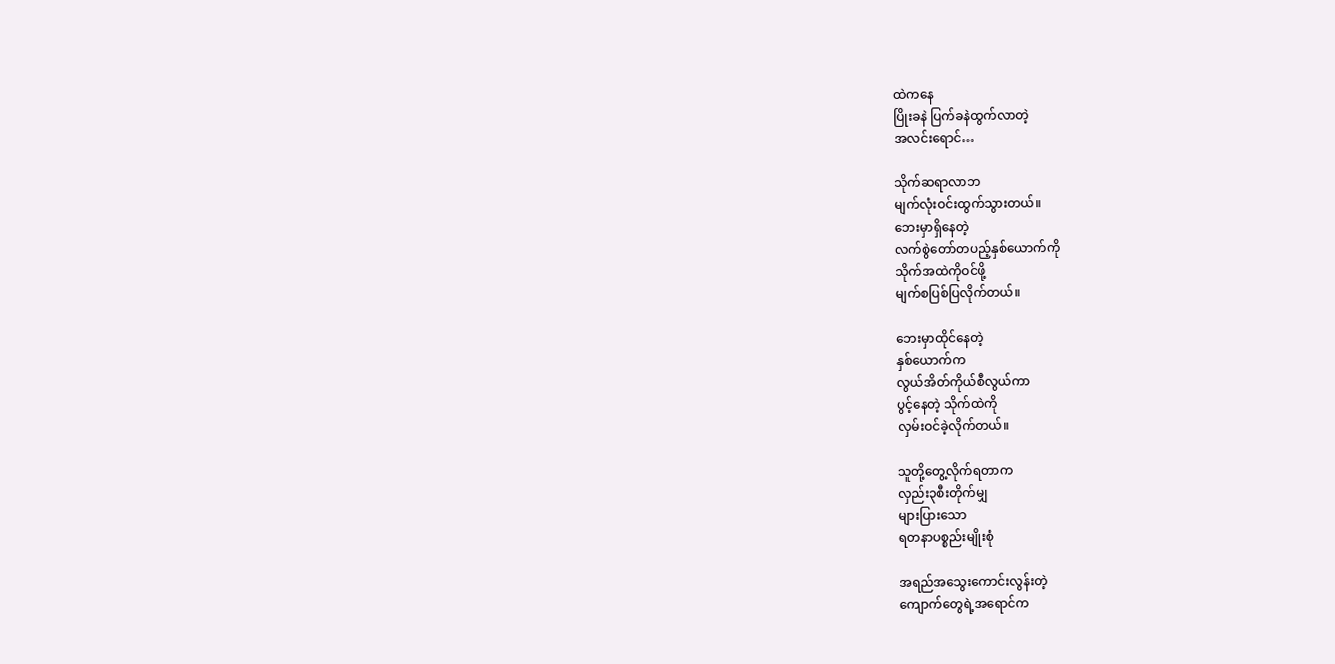ထဲကနေ
ပြိုးခနဲ ပြက်ခနဲထွက်လာတဲ့
အလင်းရောင်…

သိုက်ဆရာလာဘ
မျက်လုံးဝင်းထွက်သွားတယ်။
ဘေးမှာရှိနေတဲ့
လက်စွဲတော်တပည့်နှစ်ယောက်ကို
သိုက်အထဲကိုဝင်ဖို့
မျက်စပြစ်ပြလိုက်တယ်။

ဘေးမှာထိုင်နေတဲ့
နှစ်ယောက်က
လွယ်အိတ်ကိုယ်စီလွယ်ကာ
ပွင့်နေတဲ့ သိုက်ထဲကို
လှမ်းဝင်ခဲ့လိုက်တယ်။

သူတို့တွေ့လိုက်ရတာက
လှည်း၃စီးတိုက်မျှ
များပြားသော
ရတနာပစ္စည်းမျိုးစုံ

အရည်အသွေးကောင်းလွန်းတဲ့
ကျောက်တွေရဲ့အရောင်က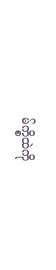မ်က္စိထဲကို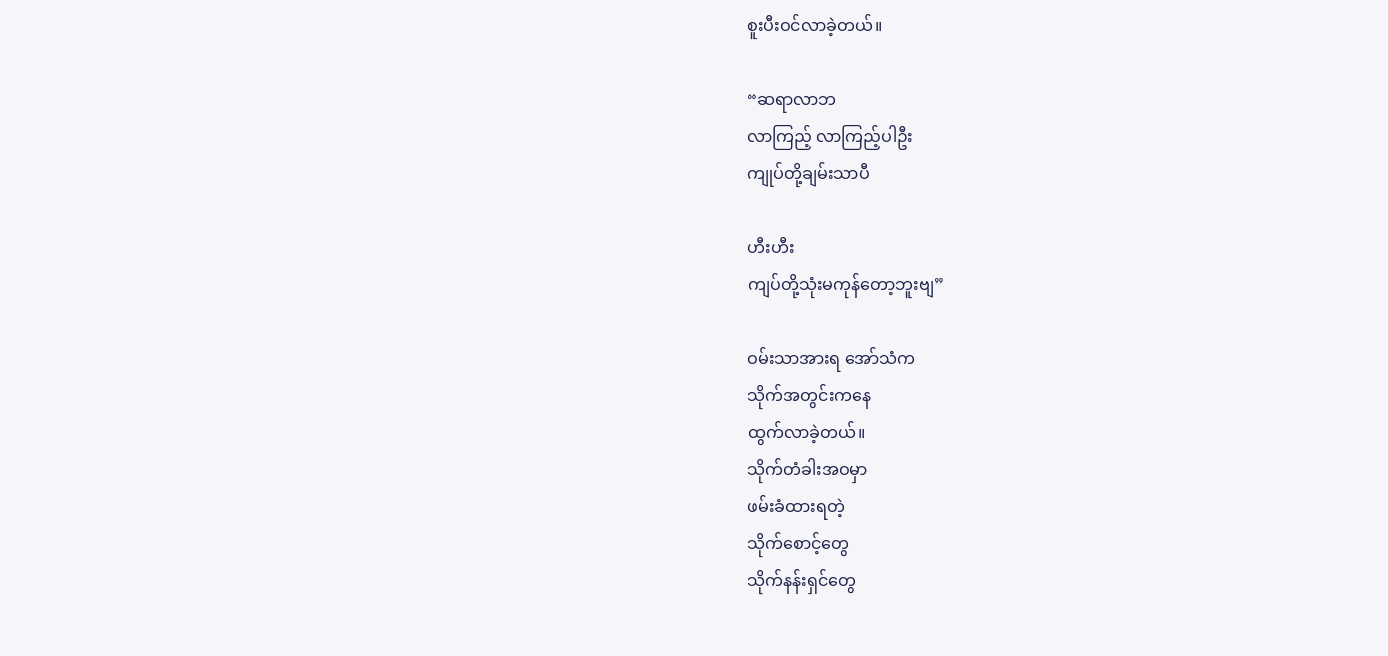စူးပီးဝင်လာခဲ့တယ်။

“ဆရာလာဘ
လာကြည့် လာကြည့်ပါဦး
ကျုပ်တို့ချမ်းသာပီ

ဟီးဟီး
ကျပ်တို့သုံးမကုန်တော့ဘူးဗျ”

ဝမ်းသာအားရ အော်သံက
သိုက်အတွင်းကနေ
ထွက်လာခဲ့တယ်။
သိုက်တံခါးအဝမှာ
ဖမ်းခံထားရတဲ့
သိုက်စောင့်တွေ
သိုက်နန်းရှင်တွေ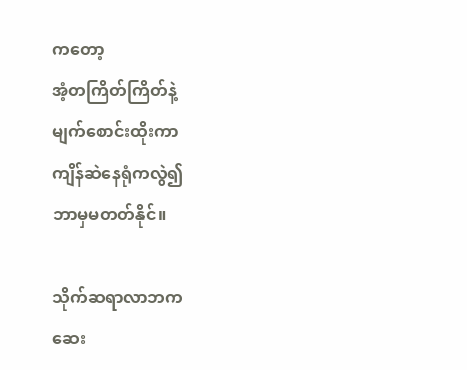ကတော့
အံ့တကြိတ်ကြိတ်နဲ့
မျက်စောင်းထိုးကာ
ကျိန်ဆဲနေရုံကလွဲ၍
ဘာမှမတတ်နိုင်။

သိုက်ဆရာလာဘက
ဆေး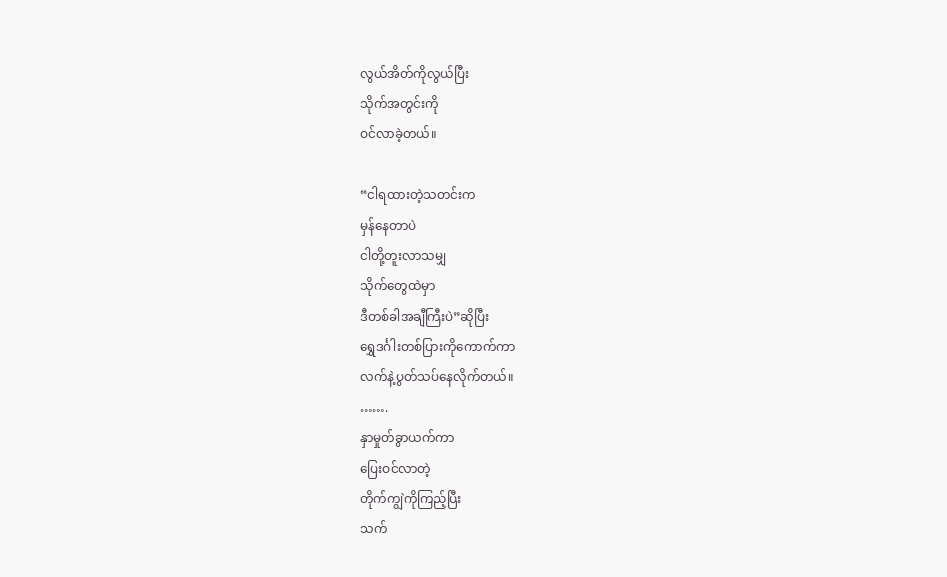လွယ်အိတ်ကိုလွယ်ပြီး
သိုက်အတွင်းကို
ဝင်လာခဲ့တယ်။

“ငါရထားတဲ့သတင်းက
မှန်နေတာပဲ
ငါတို့တူးလာသမျှ
သိုက်တွေထဲမှာ
ဒီတစ်ခါအချီကြီးပဲ”ဆိုပြီး
ရွှေဒင်္ဂါးတစ်ပြားကိုကောက်ကာ
လက်နဲ့ပွတ်သပ်နေလိုက်တယ်။
…….
နှာမှုတ်ခွာယက်ကာ
ပြေးဝင်လာတဲ့
တိုက်ကျွဲကိုကြည့်ပြီး
သက်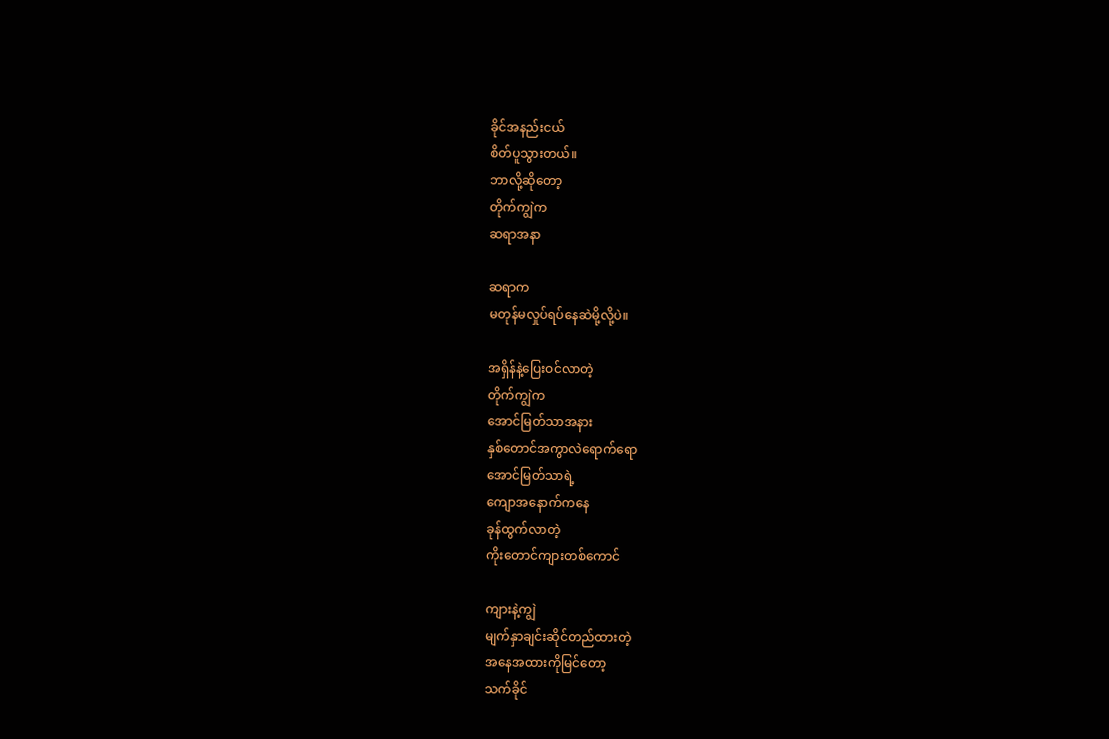ခိုင်အနည်းငယ်
စိတ်ပူသွားတယ်။
ဘာလို့ဆိုတော့
တိုက်ကျွဲက
ဆရာအနာ

ဆရာက
မတုန်မလှုပ်ရပ်နေဆဲမို့လို့ပဲ။

အရှိန်နဲ့ပြေးဝင်လာတဲ့
တိုက်ကျွဲက
အောင်မြတ်သာအနား
နှစ်တောင်အကွာလဲရောက်ရော
အောင်မြတ်သာရဲ့
ကျောအနောက်ကနေ
ခုန်ထွက်လာတဲ့
ကိုးတောင်ကျားတစ်ကောင်

ကျားနဲ့ကျွဲ
မျက်နှာချင်းဆိုင်တည်ထားတဲ့
အနေအထားကိုမြင်တော့
သက်ခိုင်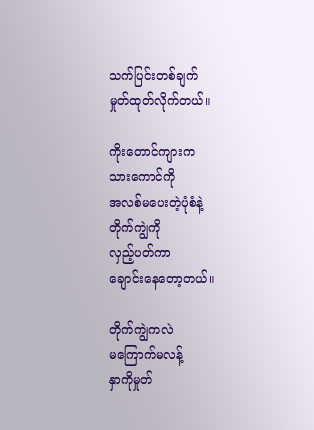သက်ပြင်းတစ်ချက်
မှုတ်ထုတ်လိုက်တယ်။

ကိုးတောင်ကျားက
သားကောင်ကို
အလစ်မပေးတဲ့ပုံစံနဲ့
တိုက်ကျွဲကို
လှည့်ပတ်ကာ
ချောင်းနေတော့တယ်။

တိုက်ကျွဲကလဲ
မကြောက်မလန့်
နှာကိုမှုတ်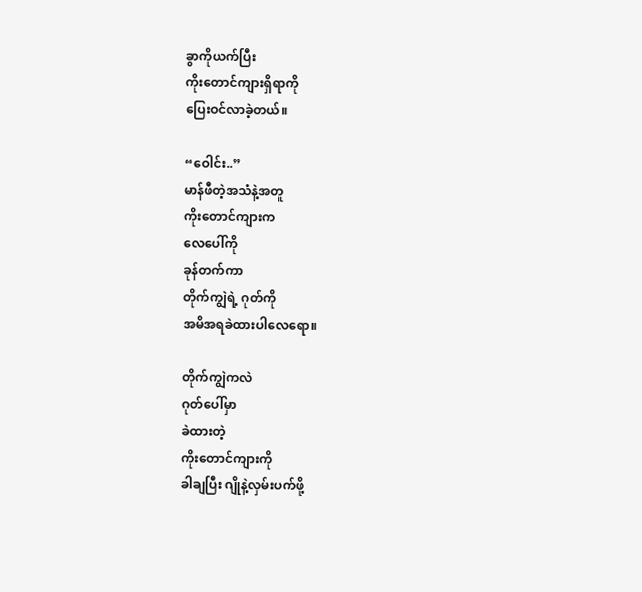ခွာကိုယက်ပြီး
ကိုးတောင်ကျားရှိရာကို
ပြေးဝင်လာခဲ့တယ်။

“ဝေါင်း..”
မာန်ဖီတဲ့အသံနဲ့အတူ
ကိုးတောင်ကျားက
လေပေါ်ကို
ခုန်တက်ကာ
တိုက်ကျွဲရဲ့ ဂုတ်ကို
အမိအရခဲထားပါလေရော။

တိုက်ကျွဲကလဲ
ဂုတ်ပေါ်မှာ
ခဲထားတဲ့
ကိုးတောင်ကျားကို
ခါချပြီး ဂျိုနဲ့လှမ်းပက်ဖို့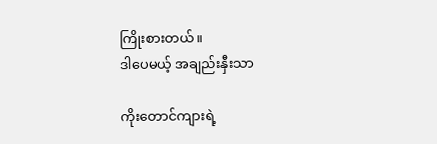ကြိုးစားတယ်။
ဒါပေမယ့် အချည်းနှီးသာ

ကိုးတောင်ကျားရဲ့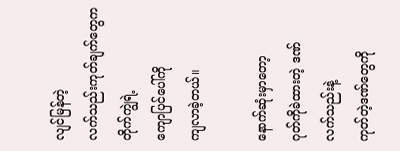လျင်မြန်တဲ့
လက်သည်းကုတ်ချက်တွေက
တိုက်ကျွဲရဲ့
ကျောပြင်ပေါ်ကို
ကျလာခဲ့တယ်။

နောက်ဆုံးမှာတော့
ဂုတ်ကိုခဲထားတဲ့ ဒဏ်
လက်သည်းနဲ့
ကုတ်တဲ့ဒဏ်တွေကို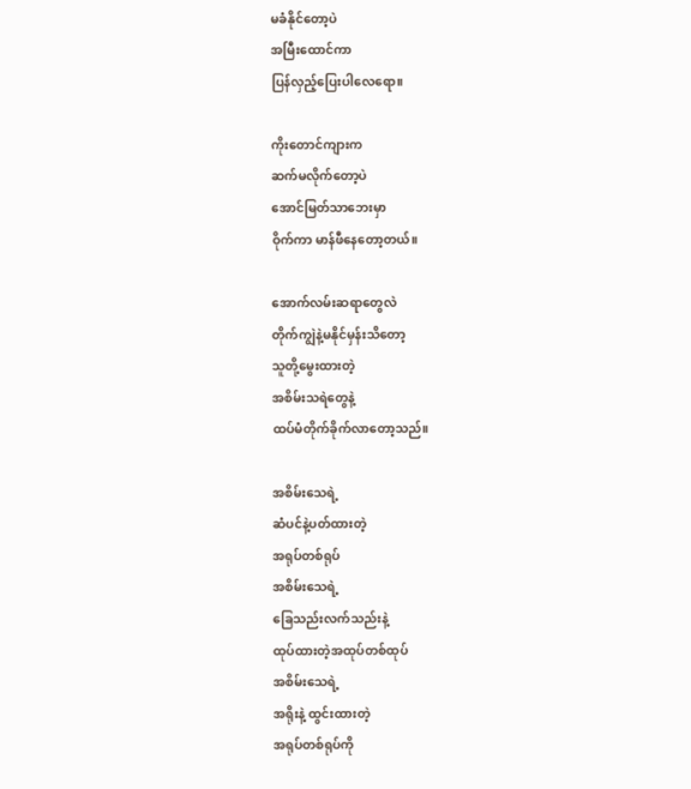မခံနိုင်တော့ပဲ
အမြီးထောင်ကာ
ပြန်လှည့်ပြေးပါလေရော။

ကိုးတောင်ကျားက
ဆက်မလိုက်တော့ပဲ
အောင်မြတ်သာဘေးမှာ
ဝိုက်ကာ မာန်ဖီနေတော့တယ်။

အောက်လမ်းဆရာတွေလဲ
တိုက်ကျွဲနဲ့မနိုင်မှန်းသိတော့
သူတို့မွေးထားတဲ့
အစိမ်းသရဲတွေနဲ့
ထပ်မံတိုက်ခိုက်လာတော့သည်။

အစိမ်းသေရဲ့
ဆံပင်နဲ့ပတ်ထားတဲ့
အရုပ်တစ်ရုပ်
အစိမ်းသေရဲ့
ခြေသည်းလက်သည်းနဲ့
ထုပ်ထားတဲ့အထုပ်တစ်ထုပ်
အစိမ်းသေရဲ့
အရိုးနဲ့ ထွင်းထားတဲ့
အရုပ်တစ်ရုပ်ကို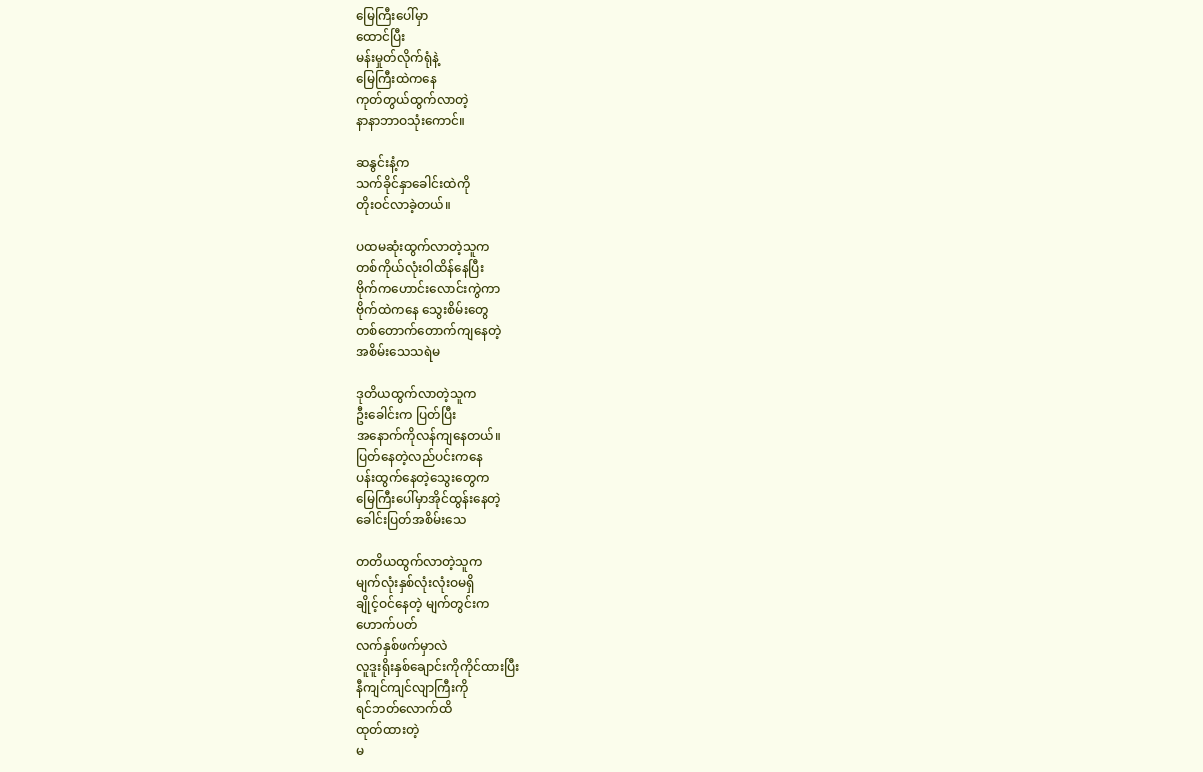မြေကြီးပေါ်မှာ
ထောင်ပြီး
မန်းမှုတ်လိုက်ရုံနဲ့
မြေကြီးထဲကနေ
ကုတ်တွယ်ထွက်လာတဲ့
နာနာဘာဝသုံးကောင်။

ဆနွင်းနံ့က
သက်ခိုင်နှာခေါင်းထဲကို
တိုးဝင်လာခဲ့တယ်။

ပထမဆုံးထွက်လာတဲ့သူက
တစ်ကိုယ်လုံးဝါထိန်နေပြီး
ဗိုက်ကဟောင်းလောင်းကွဲကာ
ဗိုက်ထဲကနေ သွေးစိမ်းတွေ
တစ်တောက်တောက်ကျနေတဲ့
အစိမ်းသေသရဲမ

ဒုတိယထွက်လာတဲ့သူက
ဦးခေါင်းက ပြတ်ပြီး
အနောက်ကိုလန်ကျနေတယ်။
ပြတ်နေတဲ့လည်ပင်းကနေ
ပန်းထွက်နေတဲ့သွေးတွေက
မြေကြီးပေါ်မှာအိုင်ထွန်းနေတဲ့
ခေါင်းပြတ်အစိမ်းသေ

တတိယထွက်လာတဲ့သူက
မျက်လုံးနှစ်လုံးလုံးဝမရှိ
ချိုင့်ဝင်နေတဲ့ မျက်တွင်းက
ဟောက်ပတ်
လက်နှစ်ဖက်မှာလဲ
လူဒူးရိုးနှစ်ချောင်းကိုကိုင်ထားပြီး
နီကျင်ကျင်လျာကြီးကို
ရင်ဘတ်လောက်ထိ
ထုတ်ထားတဲ့
မ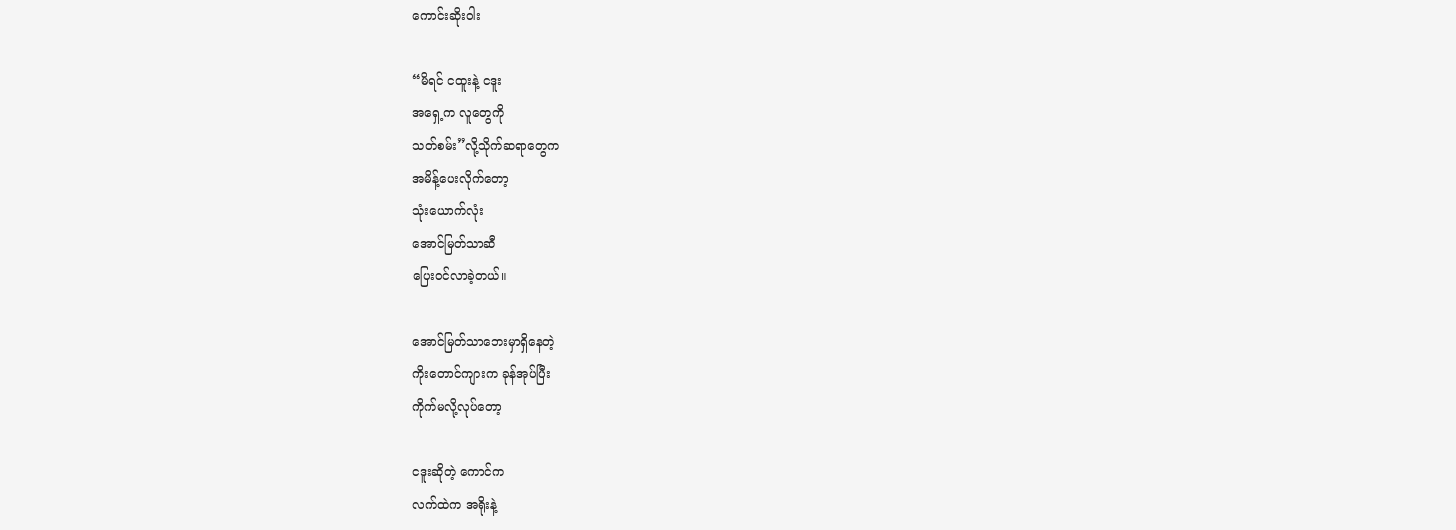ကောင်းဆိုးဝါး

“မိရင် ငထူးနဲ့ ငဒူး
အရှေ့က လူတွေကို
သတ်စမ်း”လို့သိုက်ဆရာတွေက
အမိန့်ပေးလိုက်တော့
သုံးယောက်လုံး
အောင်မြတ်သာဆီ
ပြေးဝင်လာခဲ့တယ်။

အောင်မြတ်သာဘေးမှာရှိနေတဲ့
ကိုးတောင်ကျားက ခုန်အုပ်ပြီး
ကိုက်မလို့လုပ်တော့

ငဒူးဆိုတဲ့ ကောင်က
လက်ထဲက အရိုးနဲ့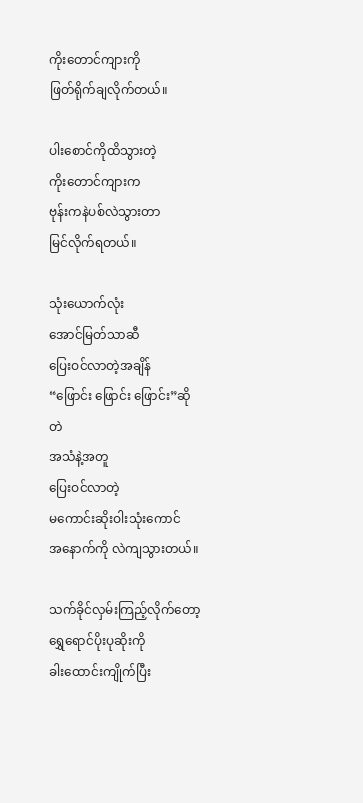ကိုးတောင်ကျားကို
ဖြတ်ရိုက်ချလိုက်တယ်။

ပါးစောင်ကိုထိသွားတဲ့
ကိုးတောင်ကျားက
ဗုန်းကနဲပစ်လဲသွားတာ
မြင်လိုက်ရတယ်။

သုံးယောက်လုံး
အောင်မြတ်သာဆီ
ပြေးဝင်လာတဲ့အချိန်
“ဖြောင်း ဖြောင်း ဖြောင်း”ဆိုတဲ
အသံနဲ့အတူ
ပြေးဝင်လာတဲ့
မကောင်းဆိုးဝါးသုံးကောင်
အနောက်ကို လဲကျသွားတယ်။

သက်ခိုင်လှမ်းကြည့်လိုက်တော့
ရွှေရောင်ပိုးပုဆိုးကို
ခါးထောင်းကျိုက်ပြီး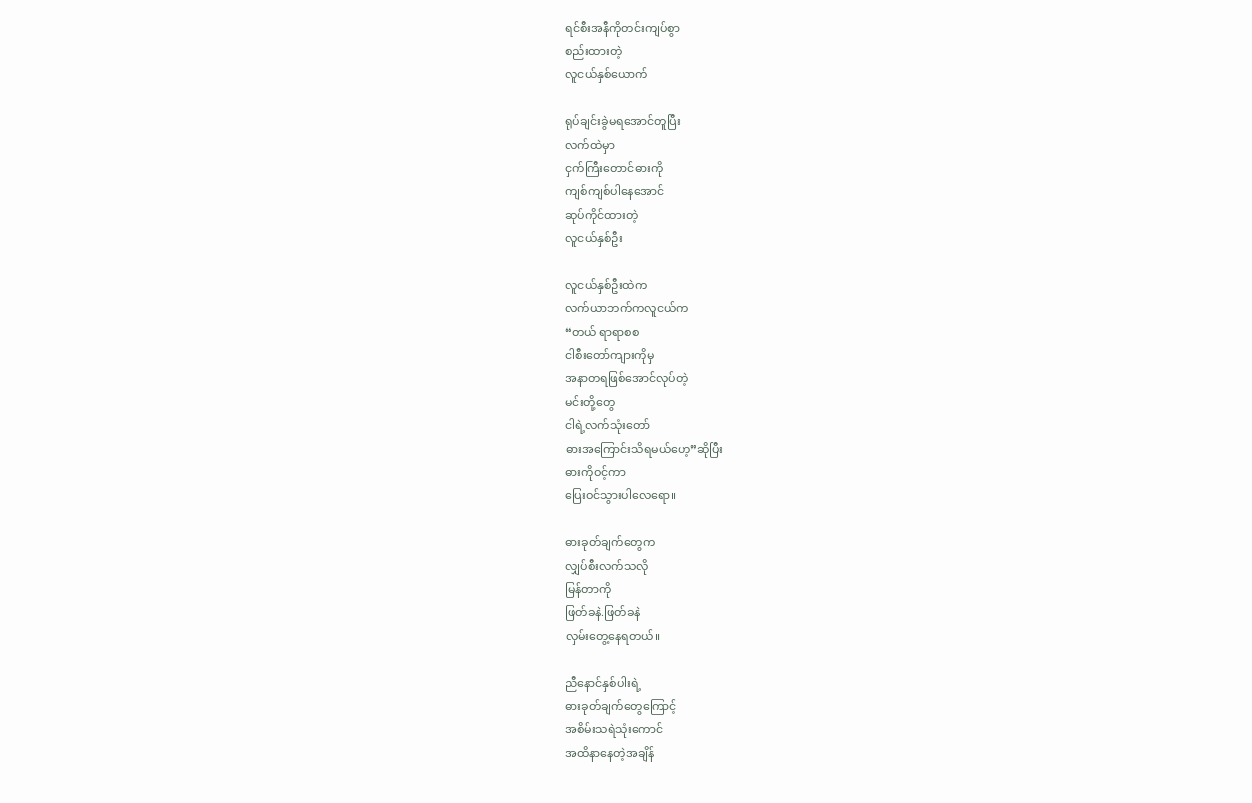ရင်စီးအနီကိုတင်းကျပ်စွာ
စည်းထားတဲ့
လူငယ်နှစ်ယောက်

ရုပ်ချင်းခွဲမရအောင်တူပြီး
လက်ထဲမှာ
ငှက်ကြီးတောင်ဓားကို
ကျစ်ကျစ်ပါနေအောင်
ဆုပ်ကိုင်ထားတဲ့
လူငယ်နှစ်ဦး

လူငယ်နှစ်ဦးထဲက
လက်ယာဘက်ကလူငယ်က
“တယ် ရာရာစစ
ငါစီးတော်ကျားကိုမှ
အနာတရဖြစ်အောင်လုပ်တဲ့
မင်းတို့တွေ
ငါရဲ့လက်သုံးတော်
ဓားအကြောင်းသိရမယ်ဟေ့”ဆိုပြီး
ဓားကိုဝင့်ကာ
ပြေးဝင်သွားပါလေရော။

ဓားခုတ်ချက်တွေက
လျှပ်စီးလက်သလို
မြန်တာကို
ဖြတ်ခနဲ.ဖြတ်ခနဲ
လှမ်းတွေ့နေရတယ်။

ညီနောင်နှစ်ပါးရဲ့
ဓားခုတ်ချက်တွေကြောင့်
အစိမ်းသရဲသုံးကောင်
အထိနာနေတဲ့အချိန်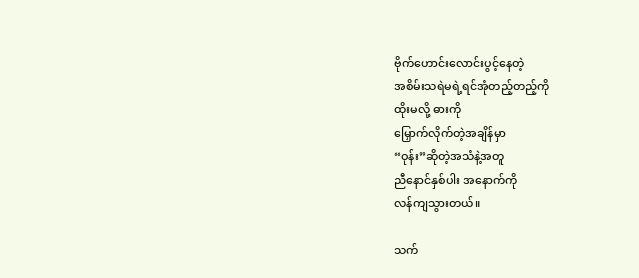ဗိုက်ဟောင်းလောင်းပွင့်နေတဲ့
အစိမ်းသရဲမရဲ့ရင်အုံတည့်တည့်ကို
ထိုးမလို့ ဓားကို
မြှောက်လိုက်တဲ့အချိန်မှာ
“ဝုန်း”ဆိုတဲ့အသံနဲ့အတူ
ညီနောင်နှစ်ပါး အနောက်ကို
လန်ကျသွားတယ်။

သက်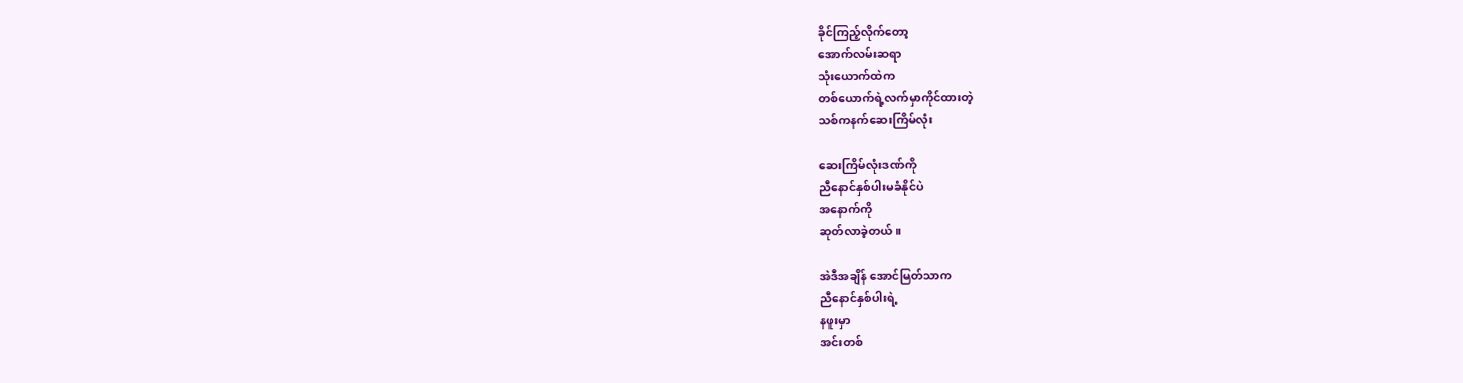ခိုင်ကြည့်လိုက်တော့
အောက်လမ်းဆရာ
သုံးယောက်ထဲက
တစ်ယောက်ရဲ့လက်မှာကိုင်ထားတဲ့
သစ်ကနက်ဆေးကြိမ်လုံး

ဆေးကြိမ်လုံးဒဏ်ကို
ညီနောင်နှစ်ပါးမခံနိုင်ပဲ
အနောက်ကို
ဆုတ်လာခဲ့တယ်။

အဲဒီအချိန် အောင်မြတ်သာက
ညီနောင်နှစ်ပါးရဲ့
နဖူးမှာ
အင်းတစ်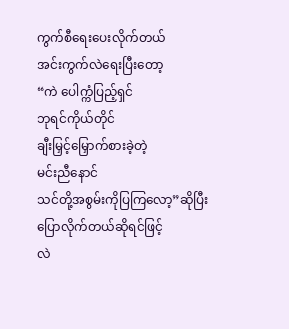ကွက်စီရေးပေးလိုက်တယ်
အင်းကွက်လဲရေးပြီးတော့
“ကဲ ပေါက္ကံပြည့်ရှင်
ဘုရင်ကိုယ်တိုင်
ချီးမြှင့်မြှောက်စားခဲ့တဲ့
မင်းညီနောင်
သင်တို့အစွမ်းကိုပြကြလော့”ဆိုပြီး
ပြောလိုက်တယ်ဆိုရင်ဖြင့်
လဲ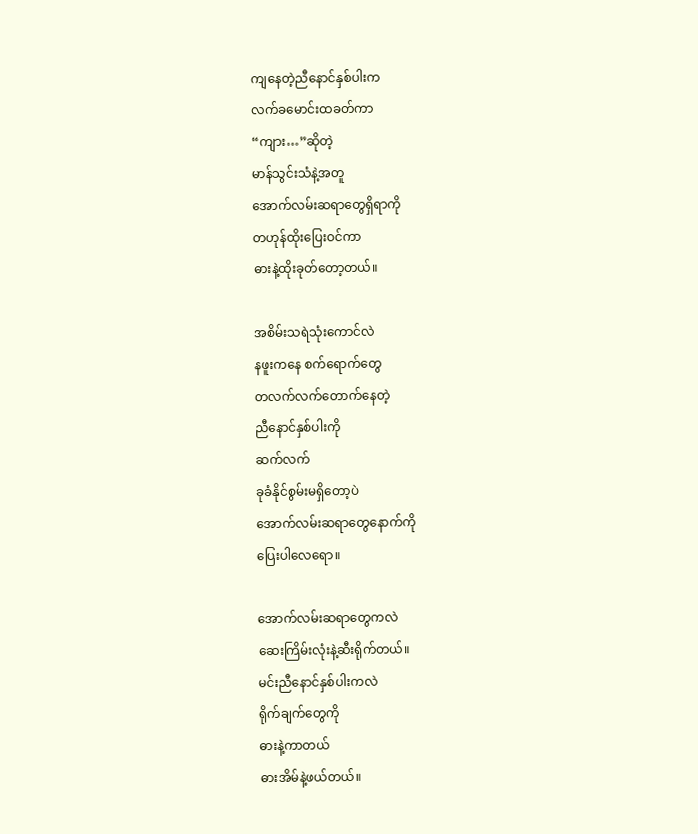ကျနေတဲ့ညီနောင်နှစ်ပါးက
လက်ခမောင်းထခတ်ကာ
“ကျား…”ဆိုတဲ့
မာန်သွင်းသံနဲ့အတူ
အောက်လမ်းဆရာတွေရှိရာကို
တဟုန်ထိုးပြေးဝင်ကာ
ဓားနဲ့ထိုးခုတ်တော့တယ်။

အစိမ်းသရဲသုံးကောင်လဲ
နဖူးကနေ စက်ရောက်တွေ
တလက်လက်တောက်နေတဲ့
ညီနောင်နှစ်ပါးကို
ဆက်လက်
ခုခံနိုင်စွမ်းမရှိတော့ပဲ
အောက်လမ်းဆရာတွေနောက်ကို
ပြေးပါလေရော။

အောက်လမ်းဆရာတွေကလဲ
ဆေးကြိမ်းလုံးနဲ့ဆီးရိုက်တယ်။
မင်းညီနောင်နှစ်ပါးကလဲ
ရိုက်ချက်တွေကို
ဓားနဲ့ကာတယ်
ဓားအိမ်နဲ့ဖယ်တယ်။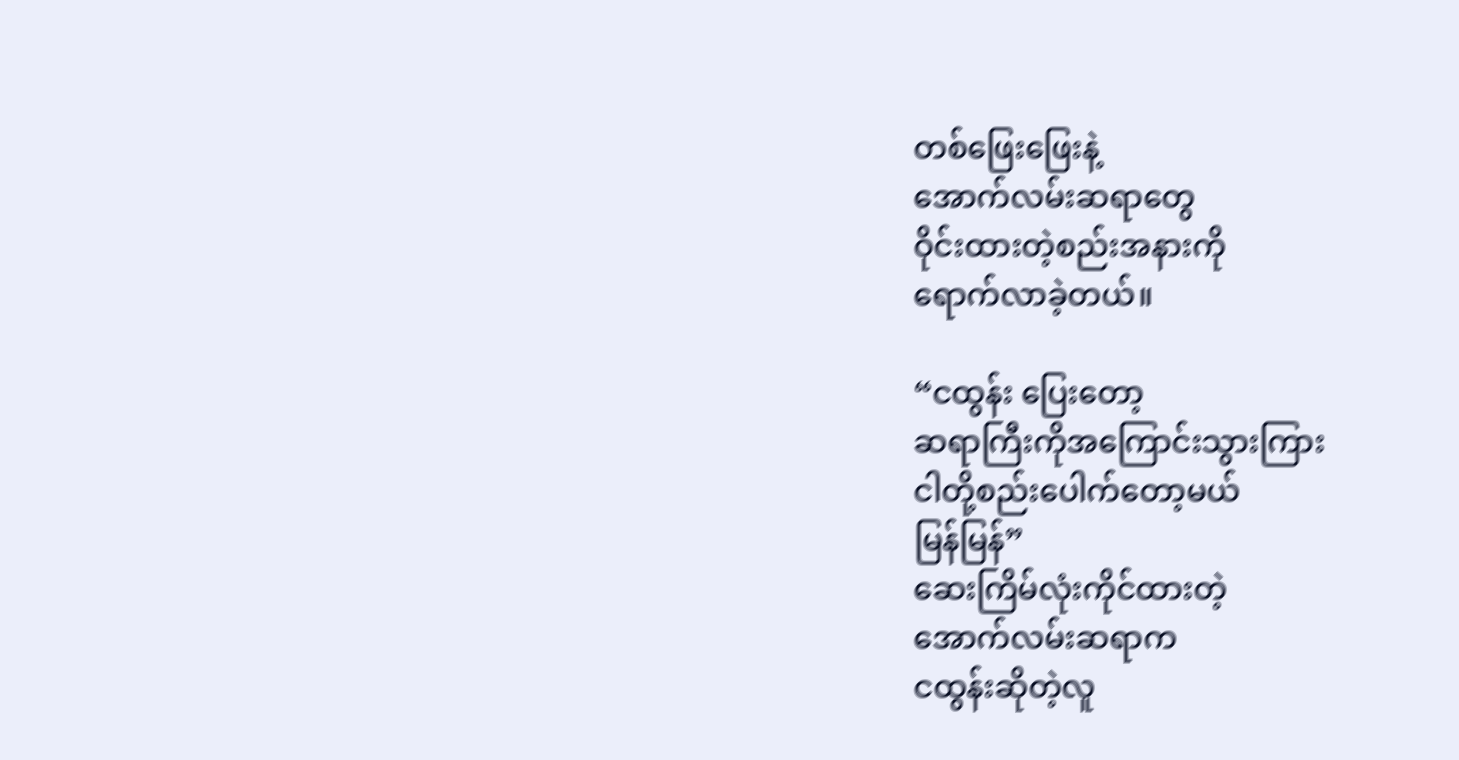တစ်ဖြေးဖြေးနဲ့
အောက်လမ်းဆရာတွေ
ဝိုင်းထားတဲ့စည်းအနားကို
ရောက်လာခဲ့တယ်။

“ငထွန်း ပြေးတော့
ဆရာကြီးကိုအကြောင်းသွားကြား
ငါတို့စည်းပေါက်တော့မယ်
မြန်မြန်”
ဆေးကြိမ်လုံးကိုင်ထားတဲ့
အောက်လမ်းဆရာက
ငထွန်းဆိုတဲ့လူ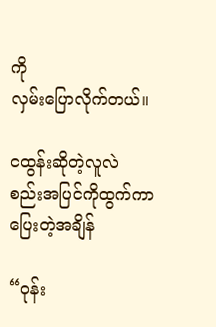ကို
လှမ်းပြောလိုက်တယ်။

ငထွန်းဆိုတဲ့လူလဲ
စည်းအပြင်ကိုထွက်ကာ
ပြေးတဲ့အချိန်

“ဝုန်း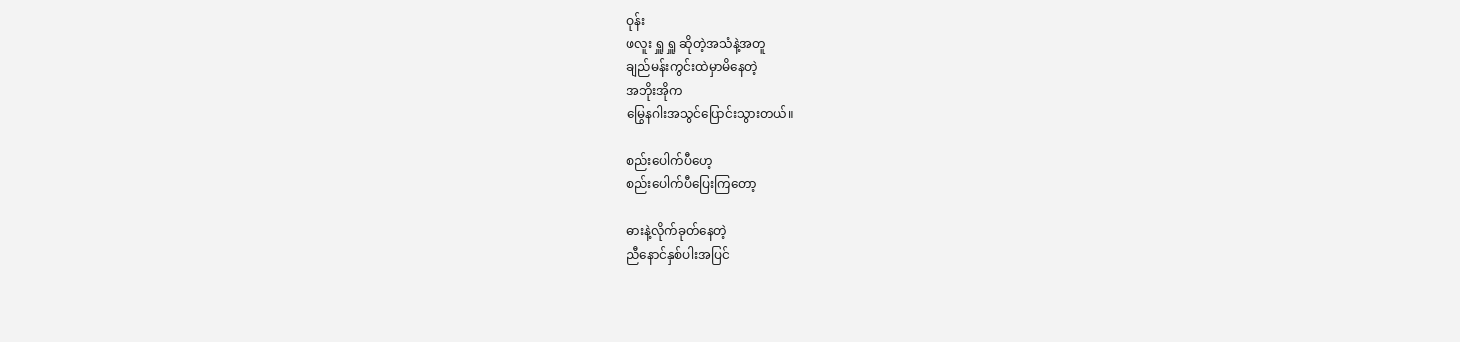ဝုန်း
ဖလူး ရှူ ရှူ ဆိုတဲ့အသံနဲ့အတူ
ချည်မန်းကွင်းထဲမှာမိနေတဲ့
အဘိုးအိုက
မြွေနဂါးအသွင်ပြောင်းသွားတယ်။

စည်းပေါက်ပီဟေ့
စည်းပေါက်ပီပြေးကြတော့

ဓားနဲ့လိုက်ခုတ်နေတဲ့
ညီနောင်နှစ်ပါးအပြင်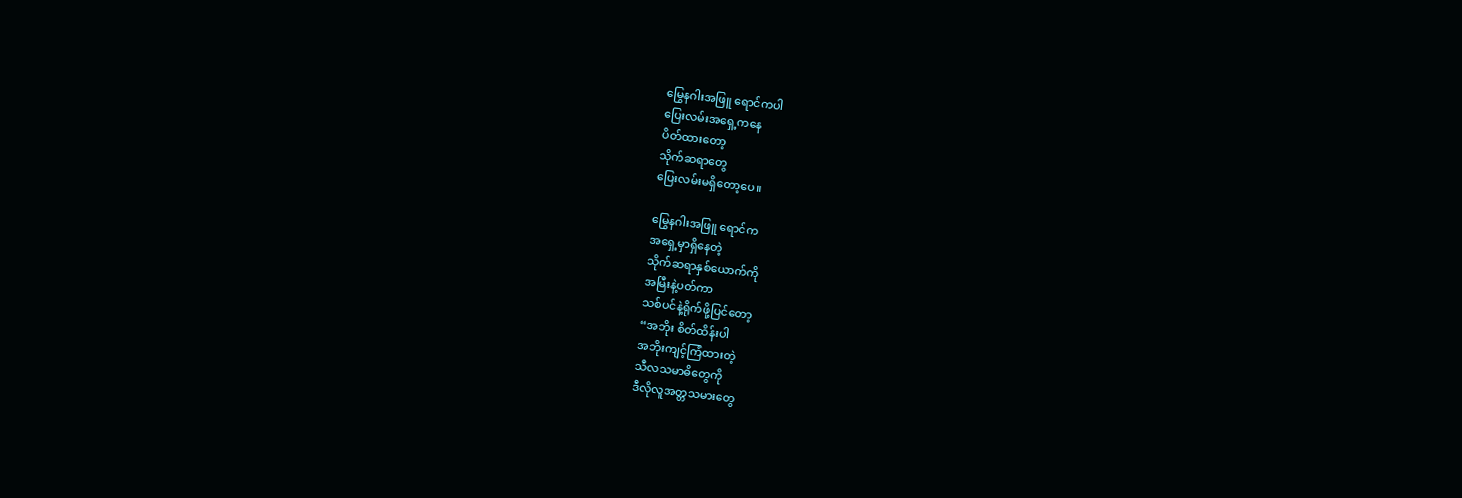မြွေနဂါးအဖြူ ရောင်ကပါ
ပြေးလမ်းအရှေ့ကနေ
ပိတ်ထားတော့
သိုက်ဆရာတွေ
ပြေးလမ်းမရှိတော့ပေ။

မြွေနဂါးအဖြူ ရောင်က
အရှေ့မှာရှိနေတဲ့
သိုက်ဆရာနှစ်ယောက်ကို
အမြီးနဲ့ပတ်ကာ
သစ်ပင်နဲ့ရိုက်ဖို့ပြင်တော့
“အဘိုး စိတ်ထိန်းပါ
အဘိုးကျင့်ကြံထားတဲ့
သီလသမာဓိတွေကို
ဒီလိုလူအတ္တသမားတွေ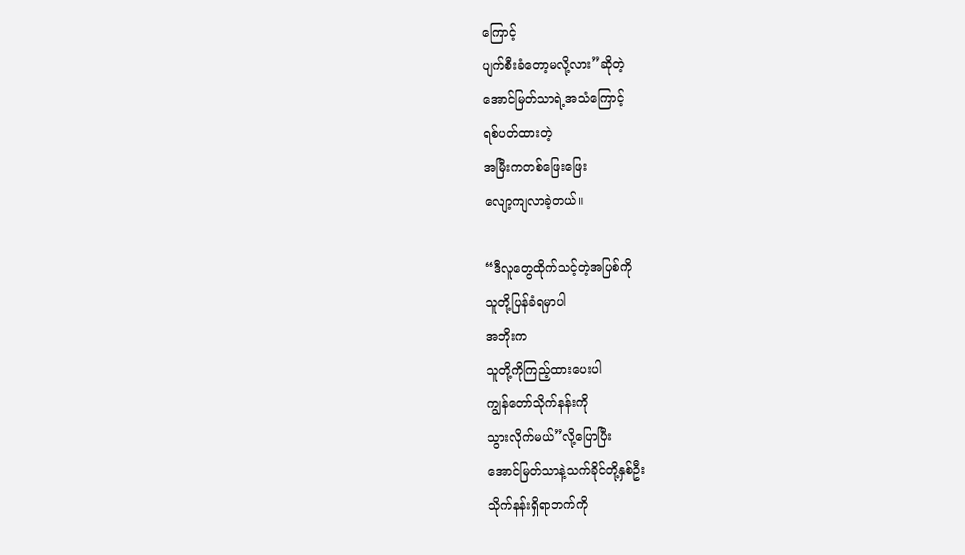ကြောင့်
ပျက်စီးခံတော့မလို့လား”ဆိုတဲ့
အောင်မြတ်သာရဲ့အသံကြောင့်
ရစ်ပတ်ထားတဲ့
အမြီးကတစ်ဖြေးဖြေး
လျော့ကျလာခဲ့တယ်။

“ဒီလူတွေထိုက်သင့်တဲ့အပြစ်ကို
သူတို့ပြန်ခံရမှာပါ
အဘိုးက
သူတို့ကိုကြည့်ထားပေးပါ
ကျွန်တော်သိုက်နန်းကို
သွားလိုက်မယ်”လို့ပြောပြီး
အောင်မြတ်သာနဲ့သက်ခိုင်တို့နှစ်ဦး
သိုက်နန်းရှိရာဘက်ကို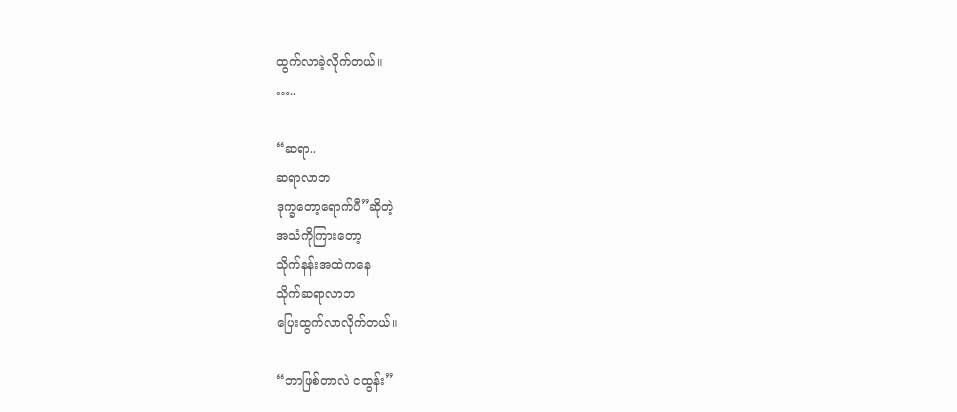ထွက်လာခဲ့လိုက်တယ်။
…..

“ဆရာ..
ဆရာလာဘ
ဒုက္ခတော့ရောက်ပီ”ဆိုတဲ့
အသံကိုကြားတော့
သိုက်နန်းအထဲကနေ
သိုက်ဆရာလာဘ
ပြေးထွက်လာလိုက်တယ်။

“ဘာဖြစ်တာလဲ ငထွန်း”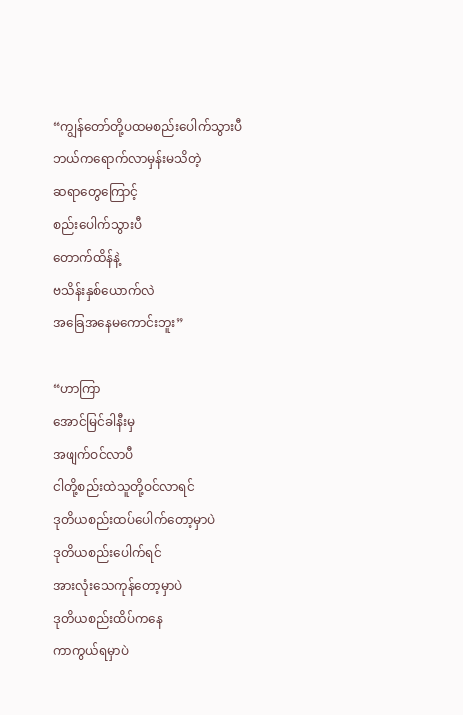“ကျွန်တော်တို့ပထမစည်းပေါက်သွားပီ
ဘယ်ကရောက်လာမှန်းမသိတဲ့
ဆရာတွေကြောင့်
စည်းပေါက်သွားပီ
တောက်ထိန်နဲ့
ဗသိန်းနှစ်ယောက်လဲ
အခြေအနေမကောင်းဘူး”

“ဟာကြာ
အောင်မြင်ခါနီးမှ
အဖျက်ဝင်လာပီ
ငါတို့စည်းထဲသူတို့ဝင်လာရင်
ဒုတိယစည်းထပ်ပေါက်တော့မှာပဲ
ဒုတိယစည်းပေါက်ရင်
အားလုံးသေကုန်တော့မှာပဲ
ဒုတိယစည်းထိပ်ကနေ
ကာကွယ်ရမှာပဲ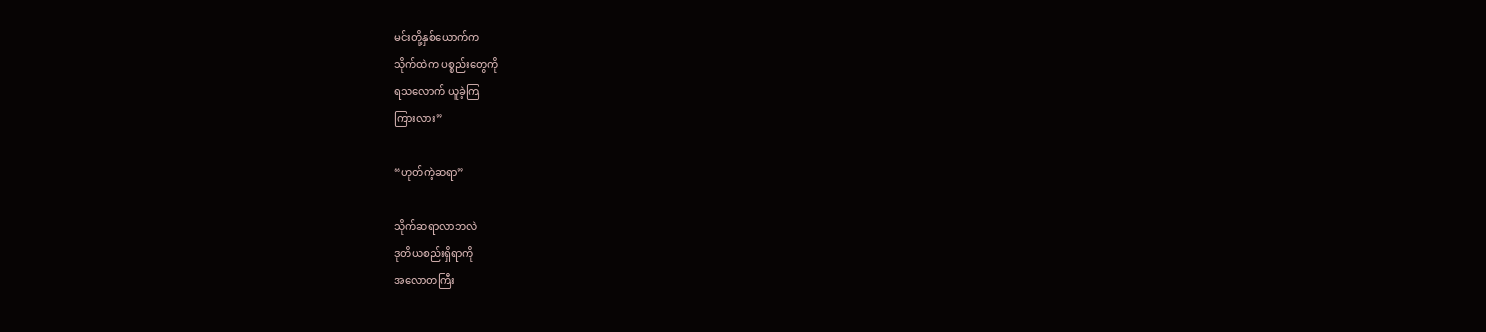မင်းတို့နှစ်ယောက်က
သိုက်ထဲက ပစ္စည်းတွေကို
ရသလောက် ယူခဲ့ကြ
ကြားလား”

“ဟုတ်ကဲ့ဆရာ”

သိုက်ဆရာလာဘလဲ
ဒုတိယစည်းရှိရာကို
အလောတကြီး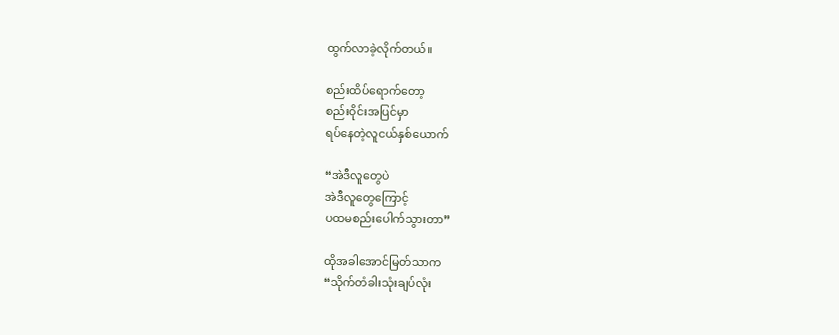ထွက်လာခဲ့လိုက်တယ်။

စည်းထိပ်ရောက်တော့
စည်းဝိုင်းအပြင်မှာ
ရပ်နေတဲ့လူငယ်နှစ်ယောက်

“အဲဒီလူတွေပဲ
အဲဒီလူတွေကြောင့်
ပထမစည်းပေါက်သွားတာ”

ထိုအခါအောင်မြတ်သာက
“သိုက်တံခါးသုံးချပ်လုံး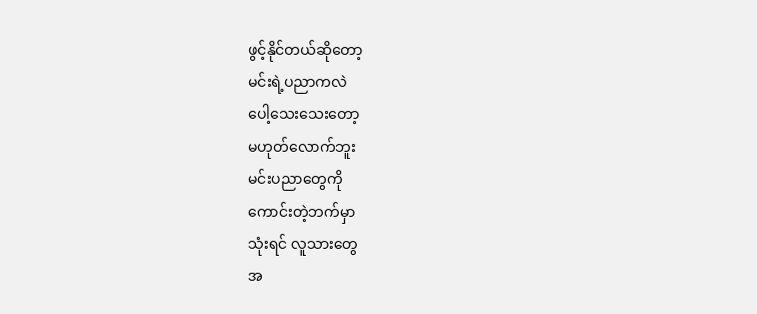ဖွင့်နိုင်တယ်ဆိုတော့
မင်းရဲ့ပညာကလဲ
ပေါ့သေးသေးတော့
မဟုတ်လောက်ဘူး
မင်းပညာတွေကို
ကောင်းတဲ့ဘက်မှာ
သုံးရင် လူသားတွေ
အ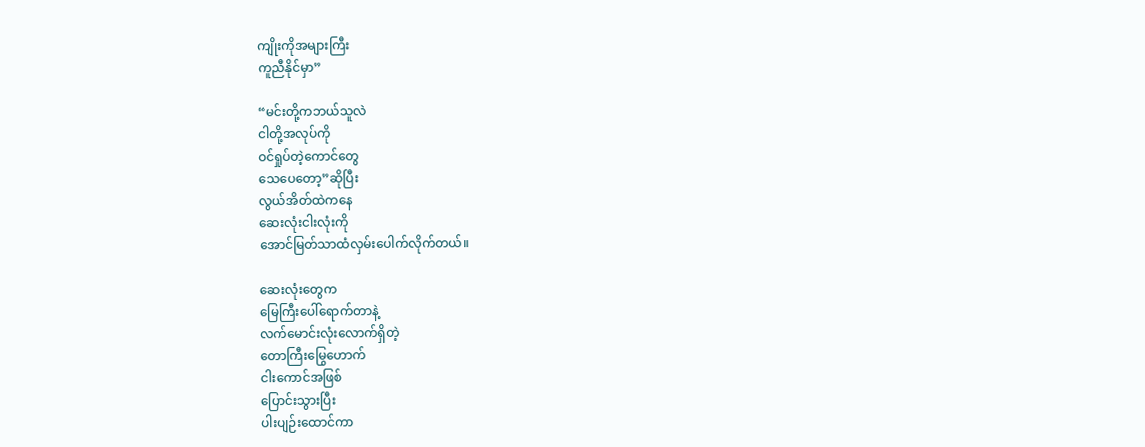ကျိုးကိုအများကြီး
ကူညီနိုင်မှာ”

“မင်းတို့ကဘယ်သူလဲ
ငါတို့အလုပ်ကို
ဝင်ရှုပ်တဲ့ကောင်တွေ
သေပေတော့”ဆိုပြီး
လွယ်အိတ်ထဲကနေ
ဆေးလုံးငါးလုံးကို
အောင်မြတ်သာထံလှမ်းပေါက်လိုက်တယ်။

ဆေးလုံးတွေက
မြေကြီးပေါ်ရောက်တာနဲ့
လက်မောင်းလုံးလောက်ရှိတဲ့
တောကြီးမြွေဟောက်
ငါးကောင်အဖြစ်
ပြောင်းသွားပြီး
ပါးပျဉ်းထောင်ကာ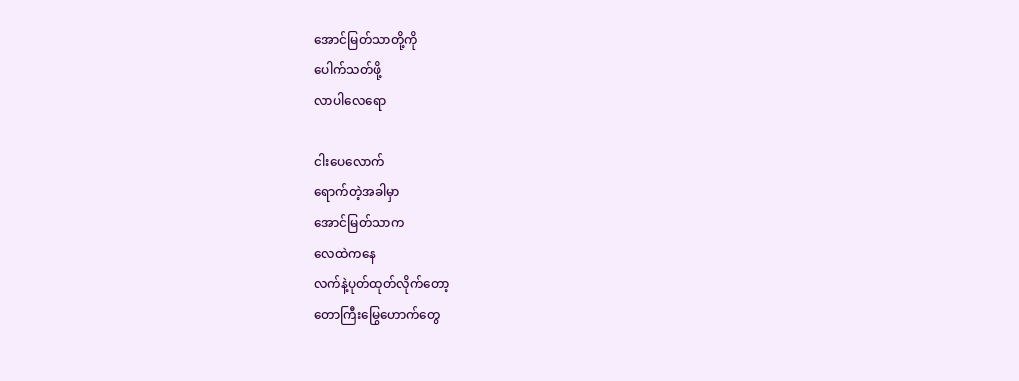အောင်မြတ်သာတို့ကို
ပေါက်သတ်ဖို့
လာပါလေရော

ငါးပေလောက်
ရောက်တဲ့အခါမှာ
အောင်မြတ်သာက
လေထဲကနေ
လက်နဲ့ပုတ်ထုတ်လိုက်တော့
တောကြီးမြွေဟောက်တွေ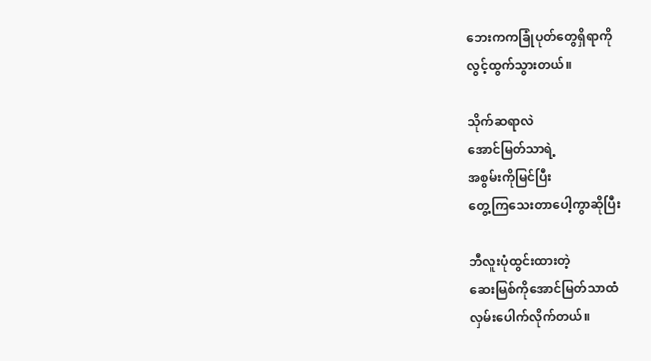ဘေးကကခြုံပုတ်တွေရှိရာကို
လွင့်ထွက်သွားတယ်။

သိုက်ဆရာလဲ
အောင်မြတ်သာရဲ့
အစွမ်းကိုမြင်ပြီး
တွေ့ကြသေးတာပေါ့ကွာဆိုပြီး

ဘီလူးပုံထွင်းထားတဲ့
ဆေးမြစ်ကိုအောင်မြတ်သာထံ
လှမ်းပေါက်လိုက်တယ်။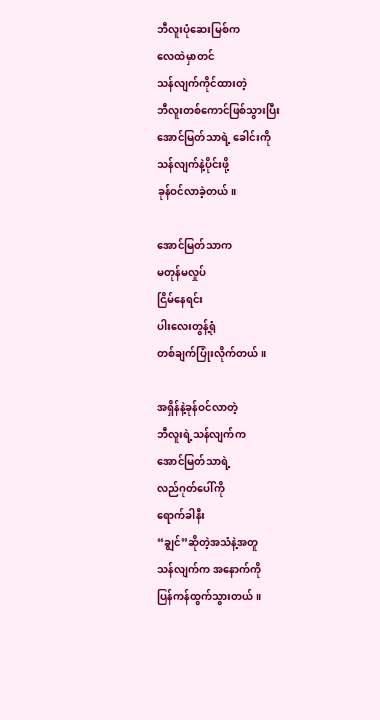ဘီလူးပုံဆေးမြစ်က
လေထဲမှာတင်
သန်လျက်ကိုင်ထားတဲ့
ဘီလူးတစ်ကောင်ဖြစ်သွားပြီး
အောင်မြတ်သာရဲ့ ခေါင်းကို
သန်လျက်နဲ့ပိုင်းဖို့
ခုန်ဝင်လာခဲ့တယ်။

အောင်မြတ်သာက
မတုန်မလှုပ်
ငြိမ်နေရင်း
ပါးလေးတွန့်ရုံ
တစ်ချက်ပြုံးလိုက်တယ်။

အရှိန်နဲ့ခုန်ဝင်လာတဲ့
ဘီလူးရဲ့သန်လျက်က
အောင်မြတ်သာရဲ့
လည်ဂုတ်ပေါ်ကို
ရောက်ခါနီး
“ချွင်”ဆိုတဲ့အသံနဲ့အတူ
သန်လျက်က အနောက်ကို
ပြန်ကန်ထွက်သွားတယ်။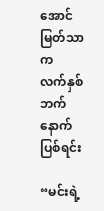အောင်မြတ်သာက
လက်နှစ်ဘက်နောက်ပြစ်ရင်း

“မင်းရဲ့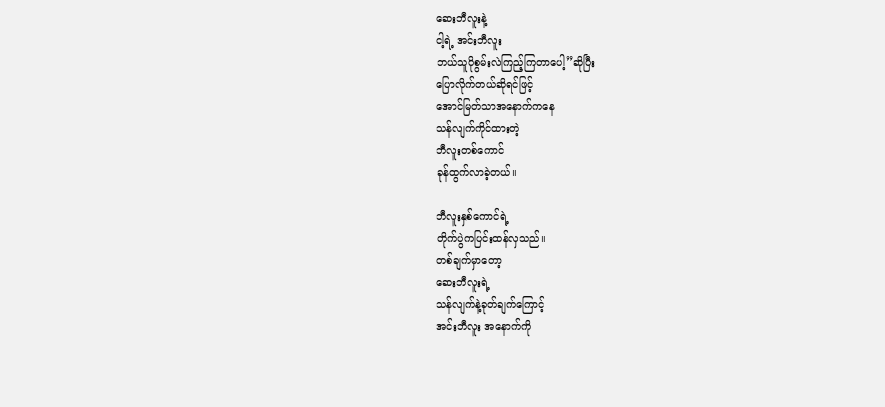ဆေးဘီလူးနဲ့
ငါ့ရဲ့ အင်းဘီလူး
ဘယ်သူပိုစွမ်းလဲကြည့်ကြတာပေါ့”ဆိုပြီး
ပြောလိုက်တယ်ဆိုရင်ဖြင့်
အောင်မြတ်သာအနောက်ကနေ
သန်လျက်ကိုင်ထားတဲ့
ဘီလူးတစ်ကောင်
ခုန်ထွက်လာခဲ့တယ်။

ဘီလူးနှစ်ကောင်ရဲ့
တိုက်ပွဲကပြင်းထန်လှသည်။
တစ်ချက်မှာတော့
ဆေးဘီလူးရဲ့
သန်လျက်နဲ့ခုတ်ချက်ကြောင့်
အင်းဘီလူး အနောက်ကို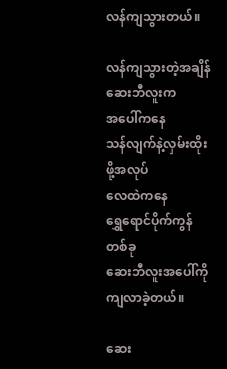လန်ကျသွားတယ်။

လန်ကျသွားတဲ့အချိန်
ဆေးဘီလူးက
အပေါ်ကနေ
သန်လျက်နဲ့လှမ်းထိုးဖို့အလုပ်
လေထဲကနေ
ရွှေရောင်ပိုက်ကွန်တစ်ခု
ဆေးဘီလူးအပေါ်ကို
ကျလာခဲ့တယ်။

ဆေး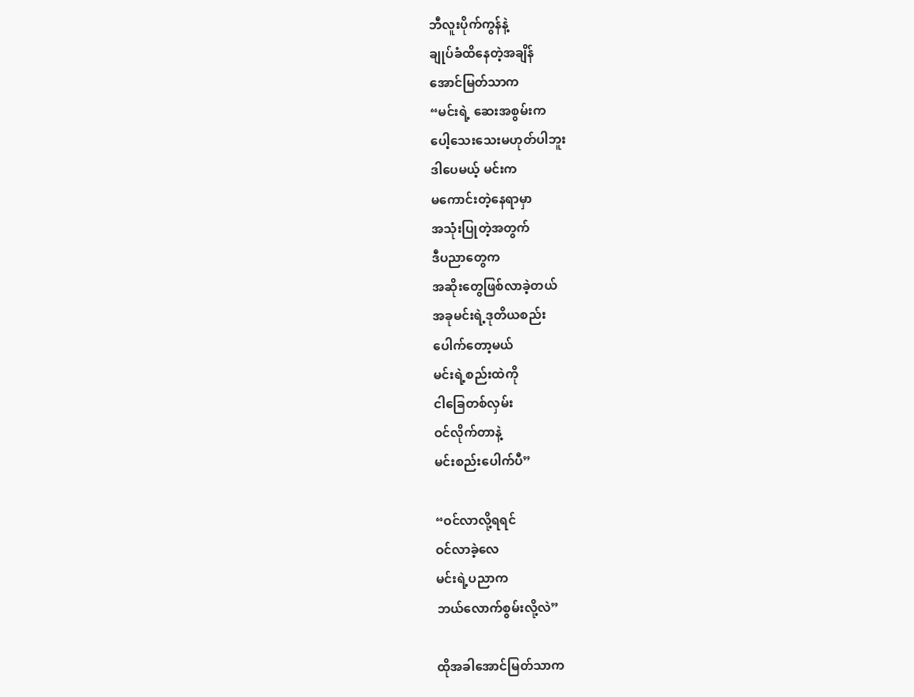ဘီလူးပိုက်ကွန်နဲ့
ချုပ်ခံထိနေတဲ့အချိန်
အောင်မြတ်သာက
“မင်းရဲ့ ဆေးအစွမ်းက
ပေါ့သေးသေးမဟုတ်ပါဘူး
ဒါပေမယ့် မင်းက
မကောင်းတဲ့နေရာမှာ
အသုံးပြုတဲ့အတွက်
ဒီပညာတွေက
အဆိုးတွေဖြစ်လာခဲ့တယ်
အခုမင်းရဲ့ဒုတိယစည်း
ပေါက်တော့မယ်
မင်းရဲ့စည်းထဲကို
ငါခြေတစ်လှမ်း
ဝင်လိုက်တာနဲ့
မင်းစည်းပေါက်ပီ”

“ဝင်လာလို့ရရင်
ဝင်လာခဲ့လေ
မင်းရဲ့ပညာက
ဘယ်လောက်စွမ်းလို့လဲ”

ထိုအခါအောင်မြတ်သာက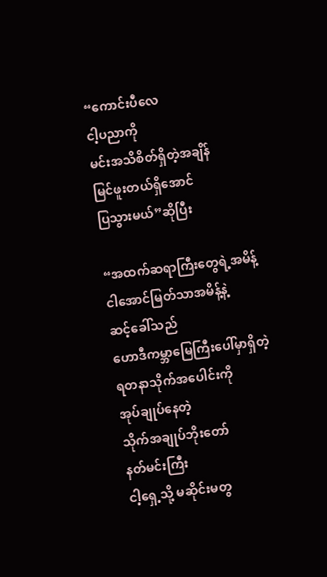“ကောင်းပီလေ
ငါ့ပညာကို
မင်းအသိစိတ်ရှိတဲ့အချိန်
မြင်ဖူးတယ်ရှိအောင်
ပြသွားမယ်”ဆိုပြီး

“အထက်ဆရာကြီးတွေရဲ့အမိန့်
ငါအောင်မြတ်သာအမိန့်နဲ့
ဆင့်ခေါ်သည်
ဟောဒီကမ္ဘာမြေကြီးပေါ်မှာရှိတဲ့
ရတနာသိုက်အပေါင်းကို
အုပ်ချုပ်နေတဲ့
သိုက်အချုပ်ဘိုးတော်
နတ်မင်းကြီး
ငါ့ရှေ့သို့ မဆိုင်းမတွ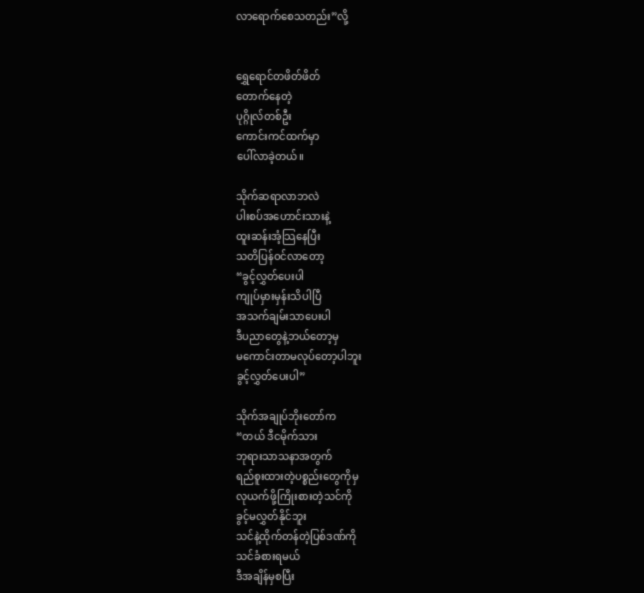လာရောက်စေသတည်း”လို့


ရွှေရောင်တဖိတ်ဖိတ်
တောက်နေတဲ့
ပုဂ္ဂိုလ်တစ်ဦး
ကောင်းကင်ထက်မှာ
ပေါ်လာခဲ့တယ်။

သိုက်ဆရာလာဘလဲ
ပါးစပ်အဟောင်းသားနဲ့
ထူးဆန်းအံ့သြနေပြီး
သတိပြန်ဝင်လာတော့
“ခွင့်လွှတ်ပေးပါ
ကျုပ်မှားမှန်းသိပါပြီ
အသက်ချမ်းသာပေးပါ
ဒီပညာတွေနဲ့ဘယ်တော့မှ
မကောင်းတာမလုပ်တော့ပါဘူး
ခွင့်လွှတ်ပေးပါ”

သိုက်အချုပ်ဘိုးတော်က
“တယ် ဒီငမိုက်သား
ဘုရားသာသနာအတွက်
ရည်စူးထားတဲ့ပစ္စည်းတွေကိုမှ
လုယက်ဖို့ကြိုးစားတဲ့သင်ကို
ခွင့်မလွှတ်နိုင်ဘူး
သင်နဲ့ထိုက်တန်တဲ့ပြစ်ဒဏ်ကို
သင်ခံစားရမယ်
ဒီအချိန်မှစပြီး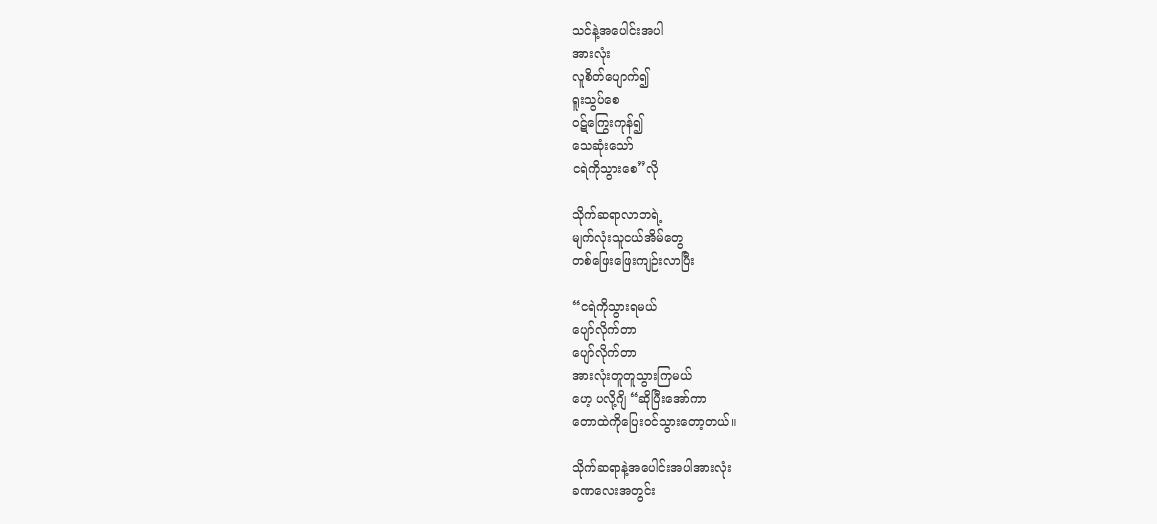သင်နဲ့အပေါင်းအပါ
အားလုံး
လူစိတ်ပျောက်၍
ရူးသွပ်စေ
ဝဋ်ကြွေးကုန်၍
သေဆုံးသော်
ငရဲကိုသွားစေ”လို

သိုက်ဆရာလာဘရဲ့
မျက်လုံးသူငယ်အိမ်တွေ
တစ်ဖြေးဖြေးကျဉ်းလာပြီး

“ငရဲကိုသွားရမယ်
ပျော်လိုက်တာ
ပျော်လိုက်တာ
အားလုံးတူတူသွားကြမယ်
ဟေ့ ပလို့ဂျိ “ဆိုပြီးအော်ကာ
တောထဲကိုပြေးဝင်သွားတော့တယ်။

သိုက်ဆရာနဲ့အပေါင်းအပါအားလုံး
ခဏလေးအတွင်း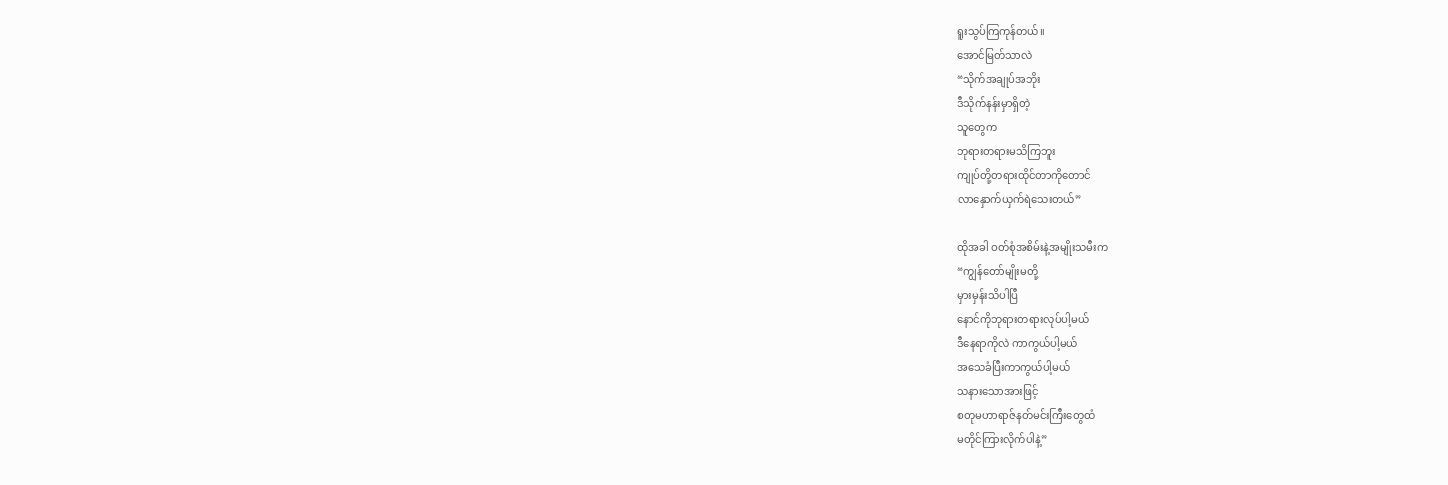ရူးသွပ်ကြကုန်တယ်။
အောင်မြတ်သာလဲ
“သိုက်အချုပ်အဘိုး
ဒီသိုက်နန်းမှာရှိတဲ့
သူတွေက
ဘုရားတရားမသိကြဘူး
ကျုပ်တို့တရားထိုင်တာကိုတောင်
လာနှောက်ယှက်ရဲသေးတယ်”

ထိုအခါ ဝတ်စုံအစိမ်းနဲ့အမျိုးသမီးက
“ကျွန်တော်မျိုးမတို့
မှားမှန်းသိပါပြီ
နောင်ကိုဘုရားတရားလုပ်ပါ့မယ်
ဒီနေရာကိုလဲ ကာကွယ်ပါ့မယ်
အသေခံပြီးကာကွယ်ပါ့မယ်
သနားသောအားဖြင့်
စတုမဟာရာဇ်နတ်မင်းကြီးတွေထံ
မတိုင်ကြားလိုက်ပါနဲ့”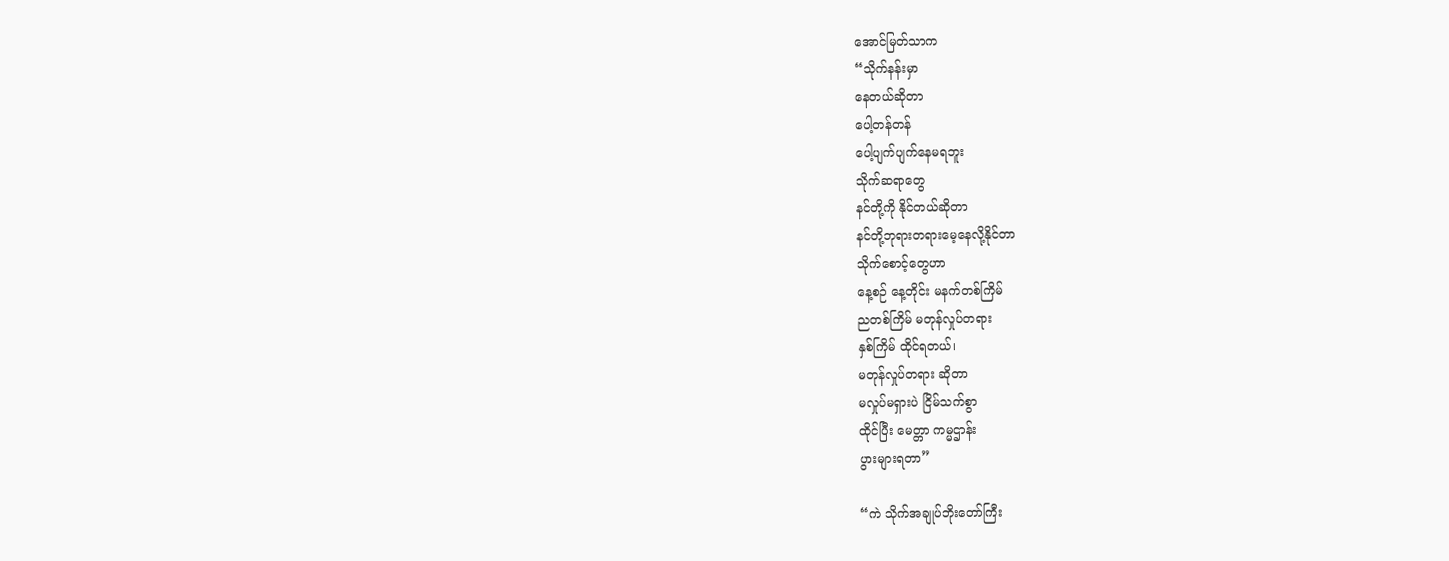အောင်မြတ်သာက
“သိုက်နန်းမှာ
နေတယ်ဆိုတာ
ပေါ့တန်တန်
ပေါ့ပျက်ပျက်နေမရဘူး
သိုက်ဆရာတွေ
နင်တို့ကို နိုင်တယ်ဆိုတာ
နင်တို့ဘုရားတရားမေ့နေလို့နိုင်တာ
သိုက်စောင့်တွေဟာ
နေ့စဉ် နေ့တိုင်း မနက်တစ်ကြိမ်
ညတစ်ကြိမ် မတုန်လှုပ်တရား
နှစ်ကြိမ် ထိုင်ရတယ်၊
မတုန်လှုပ်တရား ဆိုတာ
မလှုပ်မရှားပဲ ငြိမ်သက်စွာ
ထိုင်ပြီး မေတ္တာ ကမ္မဌာန်း
ပွားများရတာ”

“ကဲ သိုက်အချုပ်ဘိုးတော်ကြီး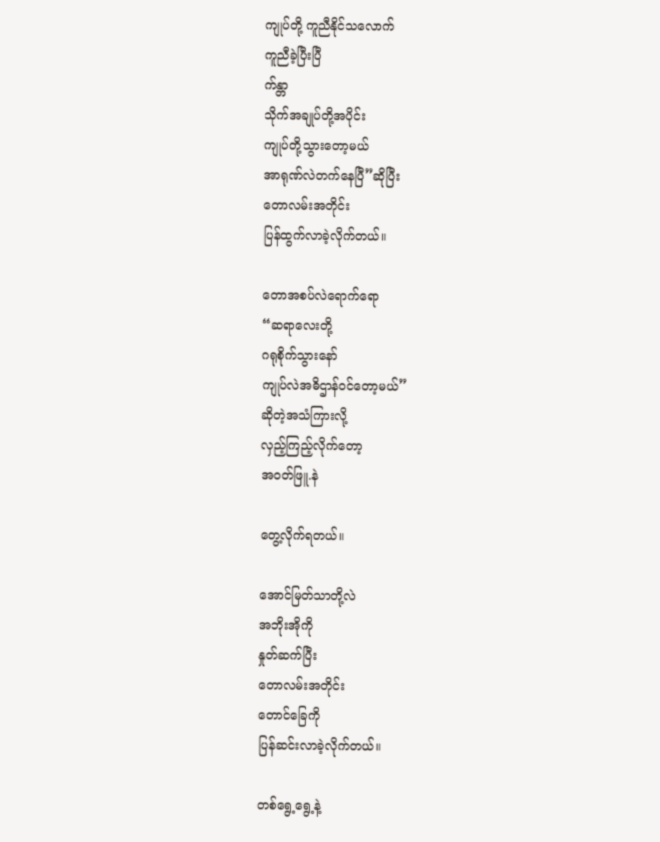ကျုပ်တို့ ကူညီနိုင်သလောက်
ကူညီခဲ့ပြီးပြီ
က်န္တာ
သိုက်အချုပ်တို့အပိုင်း
ကျုပ်တို့သွားတော့မယ်
အာရုဏ်လဲတက်နေပြီ”ဆိုပြီး
တောလမ်းအတိုင်း
ပြန်ထွက်လာခဲ့လိုက်တယ်။

တောအစပ်လဲရောက်ရော
“ဆရာလေးတို့
ဂရုစိုက်သွားနော်
ကျုပ်လဲအဓိဌာန်ဝင်တော့မယ်”
ဆိုတဲ့အသံကြားလို့
လှည့်ကြည့်လိုက်တော့
အဝတ်ဖြူ.နဲ

တွေ့လိုက်ရတယ်။

အောင်မြတ်သာတို့လဲ
အဘိုးအိုကို
နှုတ်ဆက်ပြီး
တောလမ်းအတိုင်း
တောင်ခြေကို
ပြန်ဆင်းလာခဲ့လိုက်တယ်။

တစ်ရွေ့ရွေ့နဲ့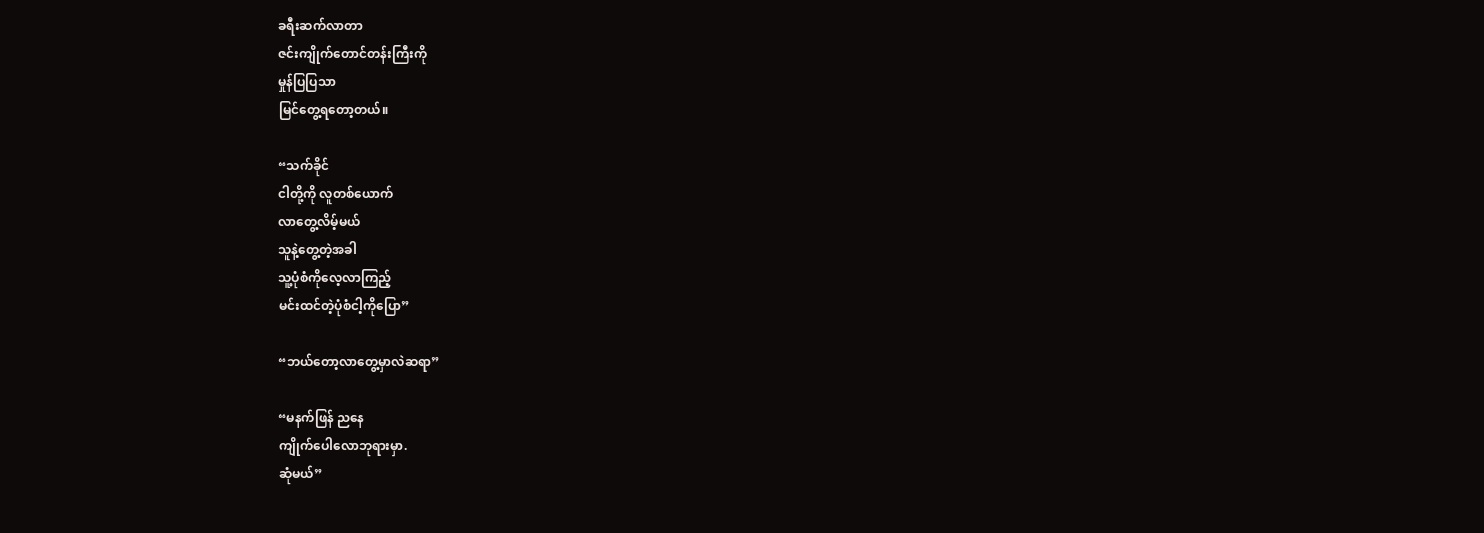ခရီးဆက်လာတာ
ဇင်းကျိုက်တောင်တန်းကြီးကို
မှုန်ပြပြသာ
မြင်တွေ့ရတော့တယ်။

“သက်ခိုင်
ငါတို့ကို လူတစ်ယောက်
လာတွေ့လိမ့်မယ်
သူနဲ့တွေ့တဲ့အခါ
သူ့ပုံစံကိုလေ့လာကြည့်
မင်းထင်တဲ့ပုံစံငါ့ကိုပြော”

“ဘယ်တော့လာတွေ့မှာလဲဆရာ”

“မနက်ဖြန် ညနေ
ကျိုက်ပေါလောဘုရားမှာ.
ဆုံမယ်”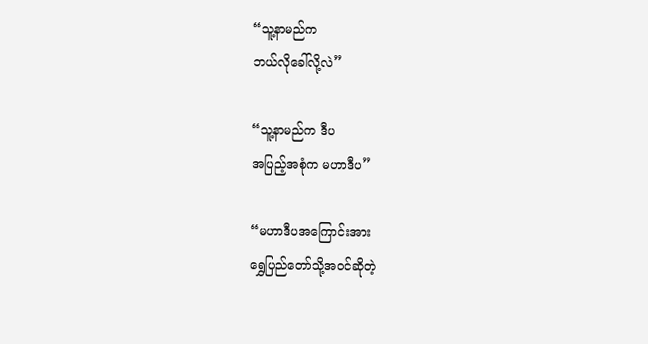“သူ့နာမည်က
ဘယ်လိုခေါ်လို့လဲ”

“သူ့နာမည်က ဒီပ
အပြည့်အစုံက မဟာဒီပ”

“မဟာဒီပအကြောင်းအား
ရွှေပြည်တော်သို့အဝင်ဆိုတဲ့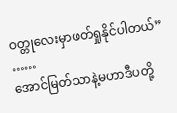ဝတ္တုလေးမှာဖတ်ရှုနိုင်ပါတယ်”
……
အောင်မြတ်သာနဲ့မဟာဒီပတို့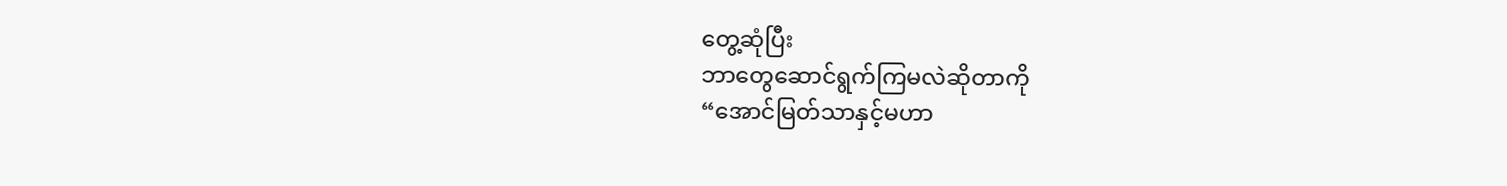တွေ့ဆုံပြီး
ဘာတွေဆောင်ရွက်ကြမလဲဆိုတာကို
“အောင်မြတ်သာနှင့်မဟာ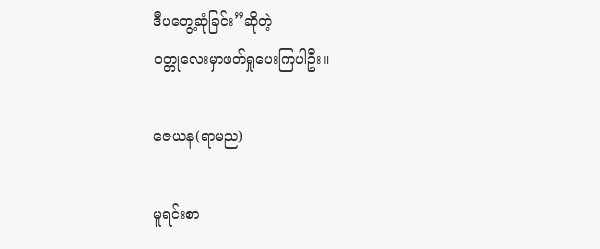ဒီပတွေ့ဆုံခြင်း”ဆိုတဲ့
ဝတ္တုလေးမှာဖတ်ရှုပေးကြပါဦး။

ဇေယန(ရာမည)

မူရင်းစာ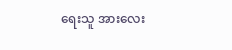ရေးသူ အားလေး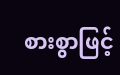စားစွာဖြင့်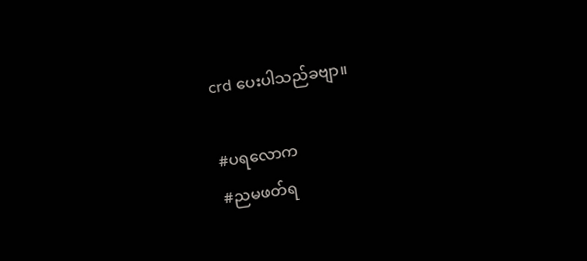crd ပေးပါသည်ခဗျာ။

#ပရလောက
#ညမဖတ်ရ